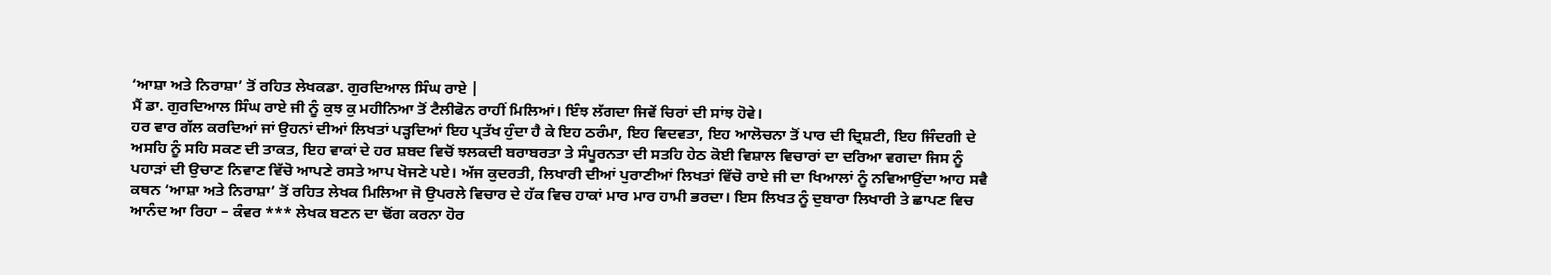‘ਆਸ਼ਾ ਅਤੇ ਨਿਰਾਸ਼ਾ’ ਤੋਂ ਰਹਿਤ ਲੇਖਕਡਾ. ਗੁਰਦਿਆਲ ਸਿੰਘ ਰਾਏ |
ਮੈਂ ਡਾ. ਗੁਰਦਿਆਲ ਸਿੰਘ ਰਾਏ ਜੀ ਨੂੰ ਕੁਝ ਕੁ ਮਹੀਨਿਆ ਤੋਂ ਟੈਲੀਫੋਨ ਰਾਹੀਂ ਮਿਲਿਆਂ। ਇੰਝ ਲੱਗਦਾ ਜਿਵੇਂ ਚਿਰਾਂ ਦੀ ਸਾਂਝ ਹੋਵੇ।
ਹਰ ਵਾਰ ਗੱਲ ਕਰਦਿਆਂ ਜਾਂ ਉਹਨਾਂ ਦੀਆਂ ਲਿਖਤਾਂ ਪੜ੍ਹਦਿਆਂ ਇਹ ਪ੍ਰਤੱਖ ਹੁੰਦਾ ਹੈ ਕੇ ਇਹ ਠਰੰਮਾ, ਇਹ ਵਿਦਵਤਾ, ਇਹ ਆਲੋਚਨਾ ਤੋਂ ਪਾਰ ਦੀ ਦ੍ਰਿਸ਼ਟੀ, ਇਹ ਜਿੰਦਗੀ ਦੇ ਅਸਹਿ ਨੂੰ ਸਹਿ ਸਕਣ ਦੀ ਤਾਕਤ, ਇਹ ਵਾਕਾਂ ਦੇ ਹਰ ਸ਼ਬਦ ਵਿਚੋਂ ਝਲਕਦੀ ਬਰਾਬਰਤਾ ਤੇ ਸੰਪੂਰਨਤਾ ਦੀ ਸਤਹਿ ਹੇਠ ਕੋਈ ਵਿਸ਼ਾਲ ਵਿਚਾਰਾਂ ਦਾ ਦਰਿਆ ਵਗਦਾ ਜਿਸ ਨੂੰ ਪਹਾੜਾਂ ਦੀ ਉਚਾਣ ਨਿਵਾਣ ਵਿੱਚੋ ਆਪਣੇ ਰਸਤੇ ਆਪ ਖੋਜਣੇ ਪਏ। ਅੱਜ ਕੁਦਰਤੀ, ਲਿਖਾਰੀ ਦੀਆਂ ਪੁਰਾਣੀਆਂ ਲਿਖਤਾਂ ਵਿੱਚੋ ਰਾਏ ਜੀ ਦਾ ਖਿਆਲਾਂ ਨੂੰ ਨਵਿਆਉਂਦਾ ਆਹ ਸਵੈ ਕਥਨ ‘ਆਸ਼ਾ ਅਤੇ ਨਿਰਾਸ਼ਾ’ ਤੋਂ ਰਹਿਤ ਲੇਖਕ ਮਿਲਿਆ ਜੋ ਉਪਰਲੇ ਵਿਚਾਰ ਦੇ ਹੱਕ ਵਿਚ ਹਾਕਾਂ ਮਾਰ ਮਾਰ ਹਾਮੀ ਭਰਦਾ। ਇਸ ਲਿਖਤ ਨੂੰ ਦੁਬਾਰਾ ਲਿਖਾਰੀ ਤੇ ਛਾਪਣ ਵਿਚ ਆਨੰਦ ਆ ਰਿਹਾ – ਕੰਵਰ *** ਲੇਖਕ ਬਣਨ ਦਾ ਢੋਂਗ ਕਰਨਾ ਹੋਰ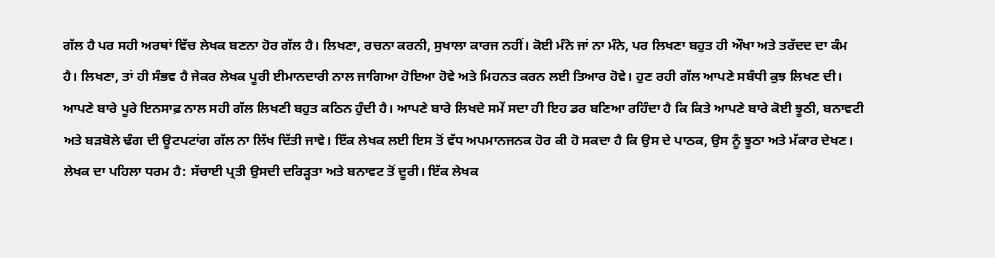ਗੱਲ ਹੈ ਪਰ ਸਹੀ ਅਰਥਾਂ ਵਿੱਚ ਲੇਖਕ ਬਣਨਾ ਹੋਰ ਗੱਲ ਹੈ। ਲਿਖਣਾ, ਰਚਨਾ ਕਰਨੀ, ਸੁਖਾਲਾ ਕਾਰਜ ਨਹੀਂ। ਕੋਈ ਮੰਨੇ ਜਾਂ ਨਾ ਮੰਨੇ, ਪਰ ਲਿਖਣਾ ਬਹੁਤ ਹੀ ਔਖਾ ਅਤੇ ਤਰੱਦਦ ਦਾ ਕੰਮ ਹੈ। ਲਿਖਣਾ, ਤਾਂ ਹੀ ਸੰਭਵ ਹੈ ਜੇਕਰ ਲੇਖਕ ਪੂਰੀ ਈਮਾਨਦਾਰੀ ਨਾਲ ਜਾਗਿਆ ਹੋਇਆ ਹੋਵੇ ਅਤੇ ਮਿਹਨਤ ਕਰਨ ਲਈ ਤਿਆਰ ਹੋਵੇ। ਹੁਣ ਰਹੀ ਗੱਲ ਆਪਣੇ ਸਬੰਧੀ ਕੁਝ ਲਿਖਣ ਦੀ। ਆਪਣੇ ਬਾਰੇ ਪੂਰੇ ਇਨਸਾਫ਼ ਨਾਲ ਸਹੀ ਗੱਲ ਲਿਖਣੀ ਬਹੁਤ ਕਠਿਨ ਹੁੰਦੀ ਹੈ। ਆਪਣੇ ਬਾਰੇ ਲਿਖਦੇ ਸਮੇਂ ਸਦਾ ਹੀ ਇਹ ਡਰ ਬਣਿਆ ਰਹਿੰਦਾ ਹੈ ਕਿ ਕਿਤੇ ਆਪਣੇ ਬਾਰੇ ਕੋਈ ਝੂਠੀ, ਬਨਾਵਟੀ ਅਤੇ ਬੜਬੋਲੇ ਢੰਗ ਦੀ ਊਟਪਟਾਂਗ ਗੱਲ ਨਾ ਲਿੱਖ ਦਿੱਤੀ ਜਾਵੇ। ਇੱਕ ਲੇਖਕ ਲਈ ਇਸ ਤੋਂ ਵੱਧ ਅਪਮਾਨਜਨਕ ਹੋਰ ਕੀ ਹੋ ਸਕਦਾ ਹੈ ਕਿ ਉਸ ਦੇ ਪਾਠਕ, ਉਸ ਨੂੰ ਝੂਠਾ ਅਤੇ ਮੱਕਾਰ ਦੇਖਣ। ਲੇਖਕ ਦਾ ਪਹਿਲਾ ਧਰਮ ਹੈ: ਸੱਚਾਈ ਪ੍ਰਤੀ ਉਸਦੀ ਦਰਿੜ੍ਹਤਾ ਅਤੇ ਬਨਾਵਟ ਤੋਂ ਦੂਰੀ। ਇੱਕ ਲੇਖਕ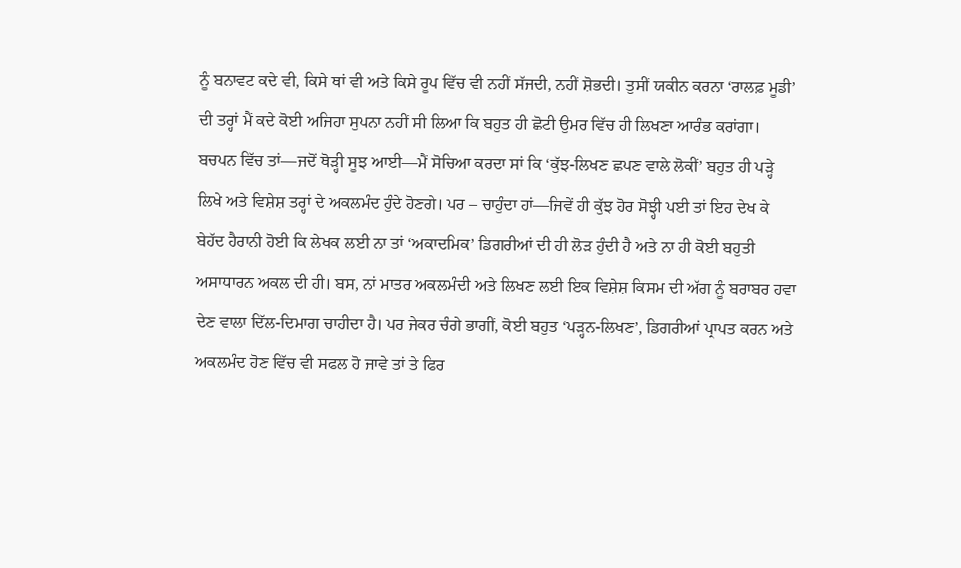ਨੂੰ ਬਨਾਵਟ ਕਦੇ ਵੀ, ਕਿਸੇ ਥਾਂ ਵੀ ਅਤੇ ਕਿਸੇ ਰੂਪ ਵਿੱਚ ਵੀ ਨਹੀਂ ਸੱਜਦੀ, ਨਹੀਂ ਸ਼ੋਭਦੀ। ਤੁਸੀਂ ਯਕੀਨ ਕਰਨਾ ‘ਰਾਲਫ਼ ਮੂਡੀ’ ਦੀ ਤਰ੍ਹਾਂ ਮੈਂ ਕਦੇ ਕੋਈ ਅਜਿਹਾ ਸੁਪਨਾ ਨਹੀਂ ਸੀ ਲਿਆ ਕਿ ਬਹੁਤ ਹੀ ਛੋਟੀ ਉਮਰ ਵਿੱਚ ਹੀ ਲਿਖਣਾ ਆਰੰਭ ਕਰਾਂਗਾ। ਬਚਪਨ ਵਿੱਚ ਤਾਂ—ਜਦੋਂ ਥੋੜ੍ਹੀ ਸੂਝ ਆਈ—ਮੈਂ ਸੋਚਿਆ ਕਰਦਾ ਸਾਂ ਕਿ ‘ਕੁੱਝ-ਲਿਖਣ ਛਪਣ ਵਾਲੇ ਲੋਕੀਂ’ ਬਹੁਤ ਹੀ ਪੜ੍ਹੇ ਲਿਖੇ ਅਤੇ ਵਿਸ਼ੇਸ਼ ਤਰ੍ਹਾਂ ਦੇ ਅਕਲਮੰਦ ਹੁੰਦੇ ਹੋਣਗੇ। ਪਰ – ਚਾਹੁੰਦਾ ਹਾਂ—ਜਿਵੇਂ ਹੀ ਕੁੱਝ ਹੋਰ ਸੋਝ੍ਹੀ ਪਈ ਤਾਂ ਇਹ ਦੇਖ ਕੇ ਬੇਹੱਦ ਹੈਰਾਨੀ ਹੋਈ ਕਿ ਲੇਖਕ ਲਈ ਨਾ ਤਾਂ ‘ਅਕਾਦਮਿਕ’ ਡਿਗਰੀਆਂ ਦੀ ਹੀ ਲੋੜ ਹੁੰਦੀ ਹੈ ਅਤੇ ਨਾ ਹੀ ਕੋਈ ਬਹੁਤੀ ਅਸਾਧਾਰਨ ਅਕਲ ਦੀ ਹੀ। ਬਸ, ਨਾਂ ਮਾਤਰ ਅਕਲਮੰਦੀ ਅਤੇ ਲਿਖਣ ਲਈ ਇਕ ਵਿਸ਼ੇਸ਼ ਕਿਸਮ ਦੀ ਅੱਗ ਨੂੰ ਬਰਾਬਰ ਹਵਾ ਦੇਣ ਵਾਲਾ ਦਿੱਲ-ਦਿਮਾਗ ਚਾਹੀਦਾ ਹੈ। ਪਰ ਜੇਕਰ ਚੰਗੇ ਭਾਗੀਂ, ਕੋਈ ਬਹੁਤ ‘ਪੜ੍ਹਨ-ਲਿਖਣ’, ਡਿਗਰੀਆਂ ਪ੍ਰਾਪਤ ਕਰਨ ਅਤੇ ਅਕਲਮੰਦ ਹੋਣ ਵਿੱਚ ਵੀ ਸਫਲ ਹੋ ਜਾਵੇ ਤਾਂ ਤੇ ਫਿਰ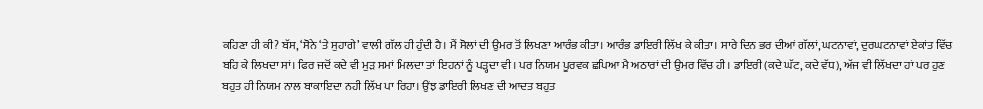ਕਹਿਣਾ ਹੀ ਕੀ? ਬੱਸ, ‘ਸੋਨੇ ‘ਤੇ ਸੁਹਾਗੇ’ ਵਾਲੀ ਗੱਲ ਹੀ ਹੁੰਦੀ ਹੈ। ਮੈਂ ਸੋਲਾਂ ਦੀ ਉਮਰ ਤੋਂ ਲਿਖਣਾ ਆਰੰਭ ਕੀਤਾ। ਆਰੰਭ ਡਾਇਰੀ ਲਿੱਖ ਕੇ ਕੀਤਾ। ਸਾਰੇ ਦਿਨ ਭਰ ਦੀਆਂ ਗੱਲਾਂ, ਘਟਨਾਵਾਂ, ਦੁਰਘਟਨਾਵਾਂ ਏਕਾਂਤ ਵਿੱਚ ਬਹਿ ਕੇ ਲਿਖਦਾ ਸਾਂ। ਫਿਰ ਜਦੋਂ ਕਦੇ ਵੀ ਮੁੜ ਸਮਾਂ ਮਿਲਦਾ ਤਾਂ ਇਹਨਾਂ ਨੂੰ ਪੜ੍ਹਦਾ ਵੀ। ਪਰ ਨਿਯਮ ਪੂਰਵਕ ਛਪਿਆ ਮੈ ਅਠਾਰਾਂ ਦੀ ਉਮਰ ਵਿੱਚ ਹੀ। ਡਾਇਰੀ (ਕਦੇ ਘੱਟ, ਕਦੇ ਵੱਧ), ਅੱਜ ਵੀ ਲਿੱਖਦਾ ਹਾਂ ਪਰ ਹੁਣ ਬਹੁਤ ਹੀ ਨਿਯਮ ਨਾਲ ਬਾਕਾਇਦਾ ਨਹੀ ਲਿੱਖ ਪਾ ਰਿਹਾ। ਉਂਝ ਡਾਇਰੀ ਲਿਖਣ ਦੀ ਆਦਤ ਬਹੁਤ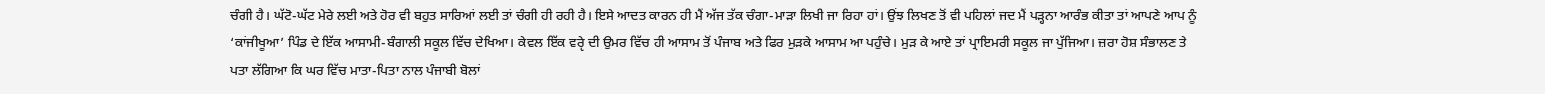ਚੰਗੀ ਹੈ। ਘੱਟੋ-ਘੱਟ ਮੇਰੇ ਲਈ ਅਤੇ ਹੋਰ ਵੀ ਬਹੁਤ ਸਾਰਿਆਂ ਲਈ ਤਾਂ ਚੰਗੀ ਹੀ ਰਹੀ ਹੈ। ਇਸੇ ਆਦਤ ਕਾਰਨ ਹੀ ਮੈਂ ਅੱਜ ਤੱਕ ਚੰਗਾ-ਮਾੜਾ ਲਿਖੀ ਜਾ ਰਿਹਾ ਹਾਂ। ਉਂਝ ਲਿਖਣ ਤੋਂ ਵੀ ਪਹਿਲਾਂ ਜਦ ਮੈਂ ਪੜ੍ਹਨਾ ਆਰੰਭ ਕੀਤਾ ਤਾਂ ਆਪਣੇ ਆਪ ਨੂੰ ‘ਕਾਂਜੀਖੂਆ’ ਪਿੰਡ ਦੇ ਇੱਕ ਆਸਾਮੀ-ਬੰਗਾਲੀ ਸਕੂਲ ਵਿੱਚ ਦੇਖਿਆ। ਕੇਵਲ ਇੱਕ ਵਰੵੇ ਦੀ ਉਮਰ ਵਿੱਚ ਹੀ ਆਸਾਮ ਤੋਂ ਪੰਜਾਬ ਅਤੇ ਫਿਰ ਮੁੜਕੇ ਆਸਾਮ ਆ ਪਹੁੰਚੇ। ਮੁੜ ਕੇ ਆਏ ਤਾਂ ਪ੍ਰਾਇਮਰੀ ਸਕੂਲ ਜਾ ਪੁੱਜਿਆ। ਜ਼ਰਾ ਹੋਸ਼ ਸੰਭਾਲਣ ਤੇ ਪਤਾ ਲੱਗਿਆ ਕਿ ਘਰ ਵਿੱਚ ਮਾਤਾ-ਪਿਤਾ ਨਾਲ ਪੰਜਾਬੀ ਬੋਲਾਂ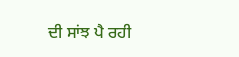ਦੀ ਸਾਂਝ ਪੈ ਰਹੀ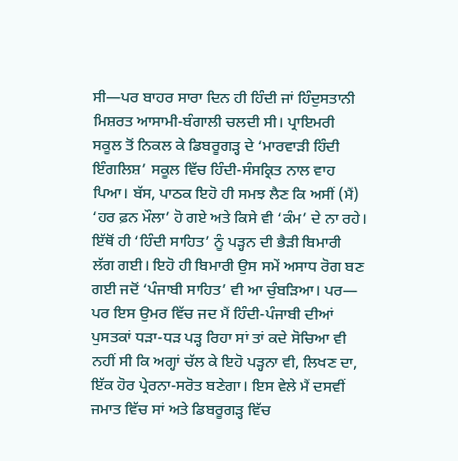ਸੀ—ਪਰ ਬਾਹਰ ਸਾਰਾ ਦਿਨ ਹੀ ਹਿੰਦੀ ਜਾਂ ਹਿੰਦੁਸਤਾਨੀ ਮਿਸ਼ਰਤ ਆਸਾਮੀ-ਬੰਗਾਲੀ ਚਲਦੀ ਸੀ। ਪ੍ਰਾਇਮਰੀ ਸਕੂਲ ਤੋਂ ਨਿਕਲ ਕੇ ਡਿਬਰੂਗੜ੍ਹ ਦੇ ‘ਮਾਰਵਾੜੀ ਹਿੰਦੀ ਇੰਗਲਿਸ਼’ ਸਕੂਲ ਵਿੱਚ ਹਿੰਦੀ-ਸੰਸਕ੍ਰਿਤ ਨਾਲ ਵਾਹ ਪਿਆ। ਬੱਸ, ਪਾਠਕ ਇਹੋ ਹੀ ਸਮਝ ਲੈਣ ਕਿ ਅਸੀਂ (ਮੈਂ) ‘ਹਰ ਫ਼ਨ ਮੌਲਾ’ ਹੋ ਗਏ ਅਤੇ ਕਿਸੇ ਵੀ ‘ਕੰਮ’ ਦੇ ਨਾ ਰਹੇ। ਇੱਥੋਂ ਹੀ ‘ਹਿੰਦੀ ਸਾਹਿਤ’ ਨੂੰ ਪੜ੍ਹਨ ਦੀ ਭੈੜੀ ਬਿਮਾਰੀ ਲੱਗ ਗਈ। ਇਹੋ ਹੀ ਬਿਮਾਰੀ ਉਸ ਸਮੇਂ ਅਸਾਧ ਰੋਗ ਬਣ ਗਈ ਜਦੋਂ ‘ਪੰਜਾਬੀ ਸਾਹਿਤ’ ਵੀ ਆ ਚੁੰਬੜਿਆ। ਪਰ— ਪਰ ਇਸ ਉਮਰ ਵਿੱਚ ਜਦ ਮੈਂ ਹਿੰਦੀ-ਪੰਜਾਬੀ ਦੀਆਂ ਪੁਸਤਕਾਂ ਧੜਾ-ਧੜ ਪੜ੍ਹ ਰਿਹਾ ਸਾਂ ਤਾਂ ਕਦੇ ਸੋਚਿਆ ਵੀ ਨਹੀਂ ਸੀ ਕਿ ਅਗ੍ਹਾਂ ਚੱਲ ਕੇ ਇਹੋ ਪੜ੍ਹਨਾ ਵੀ, ਲਿਖਣ ਦਾ, ਇੱਕ ਹੋਰ ਪ੍ਰੇਰਨਾ-ਸਰੋਤ ਬਣੇਗਾ। ਇਸ ਵੇਲੇ ਮੈਂ ਦਸਵੀਂ ਜਮਾਤ ਵਿੱਚ ਸਾਂ ਅਤੇ ਡਿਬਰੂਗੜ੍ਹ ਵਿੱਚ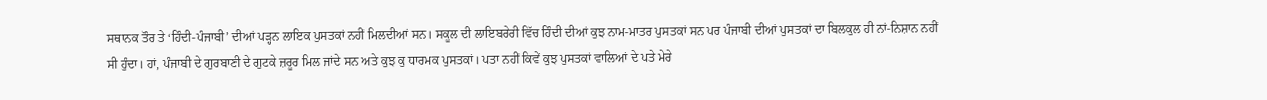ਸਥਾਨਕ ਤੌਰ ਤੇ ‘ਹਿੰਦੀ-ਪੰਜਾਬੀ’ ਦੀਆਂ ਪੜ੍ਹਨ ਲਾਇਕ ਪੁਸਤਕਾਂ ਨਹੀਂ ਮਿਲਦੀਆਂ ਸਨ। ਸਕੂਲ ਦੀ ਲਾਇਬਰੇਰੀ ਵਿੱਚ ਹਿੰਦੀ ਦੀਆਂ ਕੁਝ ਨਾਮ-ਮਾਤਰ ਪੁਸਤਕਾਂ ਸਨ ਪਰ ਪੰਜਾਬੀ ਦੀਆਂ ਪੁਸਤਕਾਂ ਦਾ ਬਿਲਕੁਲ ਹੀ ਨਾਂ-ਨਿਸ਼ਾਨ ਨਹੀਂ ਸੀ ਹੁੰਦਾ। ਹਾਂ, ਪੰਜਾਬੀ ਦੇ ਗੁਰਬਾਣੀ ਦੇ ਗੁਟਕੇ ਜ਼ਰੂਰ ਮਿਲ ਜਾਂਦੇ ਸਨ ਅਤੇ ਕੁਝ ਕੁ ਧਾਰਮਕ ਪੁਸਤਕਾਂ। ਪਤਾ ਨਹੀਂ ਕਿਵੇਂ ਕੁਝ ਪੁਸਤਕਾਂ ਵਾਲਿਆਂ ਦੇ ਪਤੇ ਮੇਰੇ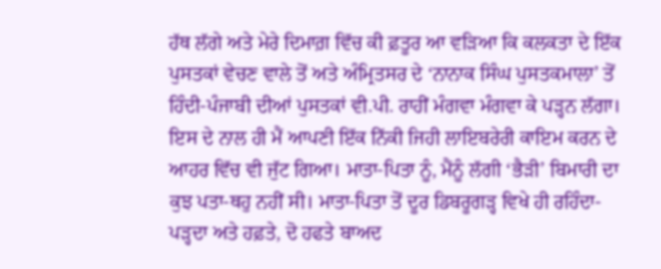ਹੱਥ ਲੱਗੇ ਅਤੇ ਮੇਰੇ ਦਿਮਾਗ਼ ਵਿੱਚ ਕੀ ਫ਼ਤੂਰ ਆ ਵੜਿਆ ਕਿ ਕਲਕਤਾ ਦੇ ਇੱਕ ਪੁਸਤਕਾਂ ਵੇਚਣ ਵਾਲੇ ਤੋਂ ਅਤੇ ਅੰਮ੍ਰਿਤਸਰ ਦੇ ‘ਨਾਨਾਕ ਸਿੰਘ ਪੁਸਤਕਮਾਲਾ’ ਤੋਂ ਹਿੰਦੀ-ਪੰਜਾਬੀ ਦੀਆਂ ਪੁਸਤਕਾਂ ਵੀ.ਪੀ. ਰਾਹੀਂ ਮੰਗਵਾ ਮੰਗਵਾ ਕੇ ਪੜ੍ਹਨ ਲੱਗਾ। ਇਸ ਦੇ ਨਾਲ ਹੀ ਮੈਂ ਆਪਣੀ ਇੱਕ ਨਿੱਕੀ ਜਿਹੀ ਲਾਇਬਰੇਰੀ ਕਾਇਮ ਕਰਨ ਦੇ ਆਹਰ ਵਿੱਚ ਵੀ ਜੁੱਟ ਗਿਆ। ਮਾਤਾ-ਪਿਤਾ ਨੂੰ, ਮੈਂਨੂੰ ਲੱਗੀ ‘ਭੈੜੀ’ ਬਿਮਾਰੀ ਦਾ ਕੁਝ ਪਤਾ-ਥਹੁ ਨਹੀਂ ਸੀ। ਮਾਤਾ-ਪਿਤਾ ਤੋਂ ਦੂਰ ਡਿਬਰੂਗੜ੍ਹ ਵਿਖੇ ਹੀ ਰਹਿੰਦਾ-ਪੜ੍ਹਦਾ ਅਤੇ ਹਫ਼ਤੇ, ਦੋ ਹਫਤੇ ਬਾਅਦ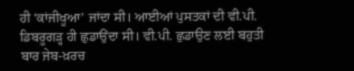ਹੀ ‘ਕਾਂਜੀਖੂਆ’ ਜਾਂਦਾ ਸੀ। ਆਈਆਂ ਪੁਸਤਕਾਂ ਦੀ ਵੀ.ਪੀ. ਡਿਬਰੂਗੜ੍ਹ ਹੀ ਛੁਡਾਉਂਦਾ ਸੀ। ਵੀ.ਪੀ. ਛੁਡਾਉਣ ਲਈ ਬਹੁਤੀ ਬਾਰ ਜੇਬ-ਖ਼ਰਚ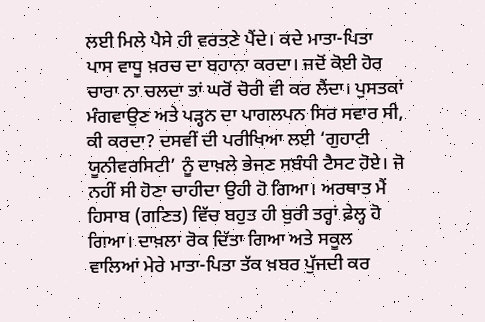ਲਈ ਮਿਲੇ ਪੈਸੇ ਹੀ ਵਰਤਣੇ ਪੈਂਦੇ। ਕਦੇ ਮਾਤਾ-ਪਿਤਾ ਪਾਸ ਵਾਧੂ ਖ਼ਰਚ ਦਾ ਬਹਾਨਾ ਕਰਦਾ। ਜਦੋਂ ਕੋਈ ਹੋਰ ਚਾਰਾ ਨਾ ਚਲਦਾ ਤਾਂ ਘਰੋਂ ਚੋਰੀ ਵੀ ਕਰ ਲੈਂਦਾ। ਪੁਸਤਕਾਂ ਮੰਗਵਾਉਣ ਅਤੇ ਪੜ੍ਹਨ ਦਾ ਪਾਗਲਪਨ ਸਿਰ ਸਵਾਰ ਸੀ, ਕੀ ਕਰਦਾ? ਦਸਵੀਂ ਦੀ ਪਰੀਖਿਆ ਲਈ ‘ਗੁਹਾਟੀ ਯੂਨੀਵਰਸਿਟੀ’ ਨੂੰ ਦਾਖ਼ਲੇ ਭੇਜਣ ਸਬੰਧੀ ਟੈਸਟ ਹੋਏ। ਜੋ ਨਹੀਂ ਸੀ ਹੋਣਾ ਚਾਹੀਦਾ ਉਹੀ ਹੋ ਗਿਆ। ਅਰਥਾਤ ਮੈਂ ਹਿਸਾਬ (ਗਣਿਤ) ਵਿੱਚ ਬਹੁਤ ਹੀ ਬੁਰੀ ਤਰ੍ਹਾਂ ਫ਼ੇਲ੍ਹ ਹੋ ਗਿਆ। ਦਾਖ਼ਲਾ ਰੋਕ ਦਿੱਤਾ ਗਿਆ ਅਤੇ ਸਕੂਲ ਵਾਲਿਆਂ ਮੇਰੇ ਮਾਤਾ-ਪਿਤਾ ਤੱਕ ਖ਼ਬਰ ਪੁੱਜਦੀ ਕਰ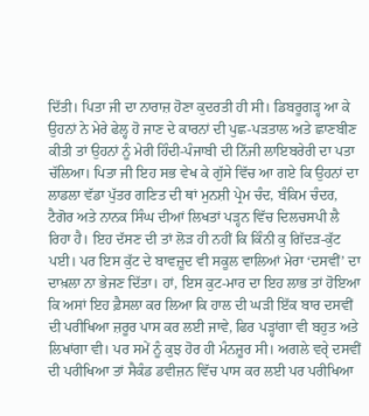ਦਿੱਤੀ। ਪਿਤਾ ਜੀ ਦਾ ਨਾਰਾਜ਼ ਹੋਣਾ ਕੁਦਰਤੀ ਹੀ ਸੀ। ਡਿਬਰੂਗੜ੍ਹ ਆ ਕੇ ਉਹਨਾਂ ਨੇ ਮੇਰੇ ਫੇਲ੍ਹ ਹੋ ਜਾਣ ਦੇ ਕਾਰਨਾਂ ਦੀ ਪੁਛ-ਪੜਤਾਲ ਅਤੇ ਛਾਣਬੀਣ ਕੀਤੀ ਤਾਂ ਉਹਨਾਂ ਨੂੰ ਮੇਰੀ ਹਿੰਦੀ-ਪੰਜਾਬੀ ਦੀ ਨਿੱਜੀ ਲਾਇਬਰੇਰੀ ਦਾ ਪਤਾ ਚੱਲਿਆ। ਪਿਤਾ ਜੀ ਇਹ ਸਭ ਵੇਖ ਕੇ ਗੁੱਸੇ ਵਿੱਚ ਆ ਗਏ ਕਿ ਉਹਨਾਂ ਦਾ ਲਾਡਲਾ ਵੱਡਾ ਪੁੱਤਰ ਗਣਿਤ ਦੀ ਥਾਂ ਮੁਨਸ਼ੀ ਪ੍ਰੇਮ ਚੰਦ, ਬੰਕਿਮ ਚੰਦਰ, ਟੈਗੋਰ ਅਤੇ ਨਾਨਕ ਸਿੰਘ ਦੀਆਂ ਲਿਖਤਾਂ ਪੜ੍ਹਨ ਵਿੱਚ ਦਿਲਚਸਪੀ ਲੈ ਰਿਹਾ ਹੈ। ਇਹ ਦੱਸਣ ਦੀ ਤਾਂ ਲੋੜ ਹੀ ਨਹੀਂ ਕਿ ਕਿੰਨੀ ਕੁ ਗਿੱਦੜ-ਕੁੱਟ ਪਈ। ਪਰ ਇਸ ਕੁੱਟ ਦੇ ਬਾਵਜ਼ੂਦ ਵੀ ਸਕੂਲ ਵਾਲਿਆਂ ਮੇਰਾ ‘ਦਸਵੀਂ’ ਦਾ ਦਾਖ਼ਲਾ ਨਾ ਭੇਜਣ ਦਿੱਤਾ। ਹਾਂ, ਇਸ ਕੁਟ-ਮਾਰ ਦਾ ਇਹ ਲਾਭ ਤਾਂ ਹੋਇਆ ਕਿ ਅਸਾਂ ਇਹ ਫ਼ੈਸਲਾ ਕਰ ਲਿਆ ਕਿ ਹਾਲ ਦੀ ਘੜੀ ਇੱਕ ਬਾਰ ਦਸਵੀਂ ਦੀ ਪਰੀਖਿਆ ਜ਼ਰੂਰ ਪਾਸ ਕਰ ਲਈ ਜਾਵੇ, ਫਿਰ ਪੜ੍ਹਾਂਗਾ ਵੀ ਬਹੁਤ ਅਤੇ ਲਿਖਾਂਗਾ ਵੀ। ਪਰ ਸਮੇਂ ਨੂੰ ਕੁਝ ਹੋਰ ਹੀ ਮੰਨਜ਼ੂਰ ਸੀ। ਅਗਲੇ ਵਰੵੇ ਦਸਵੀਂ ਦੀ ਪਰੀਖਿਆ ਤਾਂ ਸੈਕੰਡ ਡਵੀਜ਼ਨ ਵਿੱਚ ਪਾਸ ਕਰ ਲਈ ਪਰ ਪਰੀਖਿਆ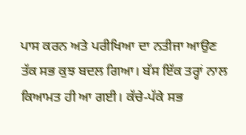ਪਾਸ ਕਰਨ ਅਤੇ ਪਰੀਖਿਆ ਦਾ ਨਤੀਜਾ ਆਉਣ ਤੱਕ ਸਭ ਕੁਝ ਬਦਲ ਗਿਆ। ਬੱਸ ਇੱਕ ਤਰ੍ਹਾਂ ਨਾਲ ਕਿਆਮਤ ਹੀ ਆ ਗਈ। ਕੱਚੇ-ਪੱਕੇ ਸਭ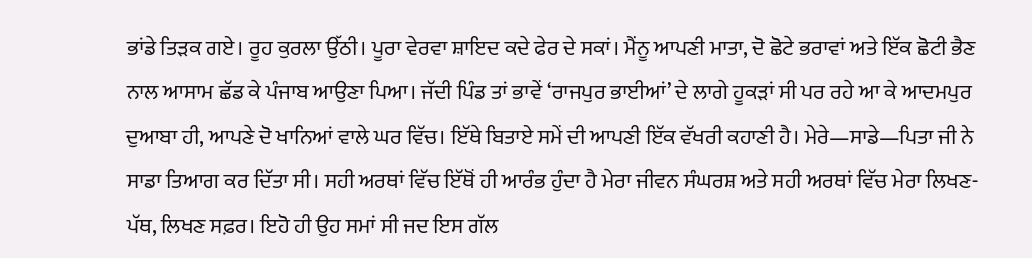ਭਾਂਡੇ ਤਿੜਕ ਗਏ। ਰੂਹ ਕੁਰਲਾ ਉੱਠੀ। ਪੂਰਾ ਵੇਰਵਾ ਸ਼ਾਇਦ ਕਦੇ ਫੇਰ ਦੇ ਸਕਾਂ। ਮੈਂਨੂ ਆਪਣੀ ਮਾਤਾ, ਦੋ ਛੋਟੇ ਭਰਾਵਾਂ ਅਤੇ ਇੱਕ ਛੋਟੀ ਭੈਣ ਨਾਲ ਆਸਾਮ ਛੱਡ ਕੇ ਪੰਜਾਬ ਆਉਣਾ ਪਿਆ। ਜੱਦੀ ਪਿੰਡ ਤਾਂ ਭਾਵੇਂ ‘ਰਾਜਪੁਰ ਭਾਈਆਂ’ ਦੇ ਲਾਗੇ ਹੂਕੜਾਂ ਸੀ ਪਰ ਰਹੇ ਆ ਕੇ ਆਦਮਪੁਰ ਦੁਆਬਾ ਹੀ, ਆਪਣੇ ਦੋ ਖਾਨਿਆਂ ਵਾਲੇ ਘਰ ਵਿੱਚ। ਇੱਥੇ ਬਿਤਾਏ ਸਮੇਂ ਦੀ ਆਪਣੀ ਇੱਕ ਵੱਖਰੀ ਕਹਾਣੀ ਹੈ। ਮੇਰੇ—ਸਾਡੇ—ਪਿਤਾ ਜੀ ਨੇ ਸਾਡਾ ਤਿਆਗ ਕਰ ਦਿੱਤਾ ਸੀ। ਸਹੀ ਅਰਥਾਂ ਵਿੱਚ ਇੱਥੋਂ ਹੀ ਆਰੰਭ ਹੁੰਦਾ ਹੈ ਮੇਰਾ ਜੀਵਨ ਸੰਘਰਸ਼ ਅਤੇ ਸਹੀ ਅਰਥਾਂ ਵਿੱਚ ਮੇਰਾ ਲਿਖਣ-ਪੱਥ, ਲਿਖਣ ਸਫ਼ਰ। ਇਹੋ ਹੀ ਉਹ ਸਮਾਂ ਸੀ ਜਦ ਇਸ ਗੱਲ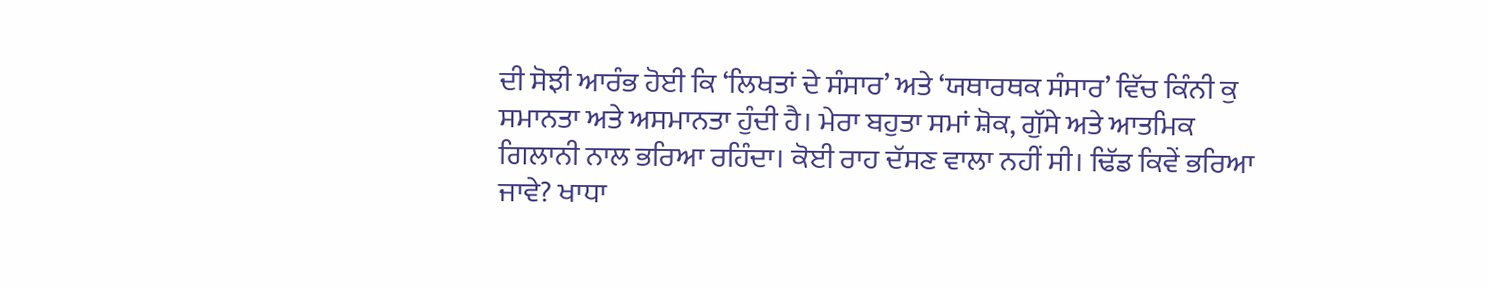ਦੀ ਸੋਝੀ ਆਰੰਭ ਹੋਈ ਕਿ ‘ਲਿਖਤਾਂ ਦੇ ਸੰਸਾਰ’ ਅਤੇ ‘ਯਥਾਰਥਕ ਸੰਸਾਰ’ ਵਿੱਚ ਕਿੰਨੀ ਕੁ ਸਮਾਨਤਾ ਅਤੇ ਅਸਮਾਨਤਾ ਹੁੰਦੀ ਹੈ। ਮੇਰਾ ਬਹੁਤਾ ਸਮਾਂ ਸ਼ੋਕ, ਗੁੱਸੇ ਅਤੇ ਆਤਮਿਕ ਗਿਲਾਨੀ ਨਾਲ ਭਰਿਆ ਰਹਿੰਦਾ। ਕੋਈ ਰਾਹ ਦੱਸਣ ਵਾਲਾ ਨਹੀਂ ਸੀ। ਢਿੱਡ ਕਿਵੇਂ ਭਰਿਆ ਜਾਵੇ? ਖਾਧਾ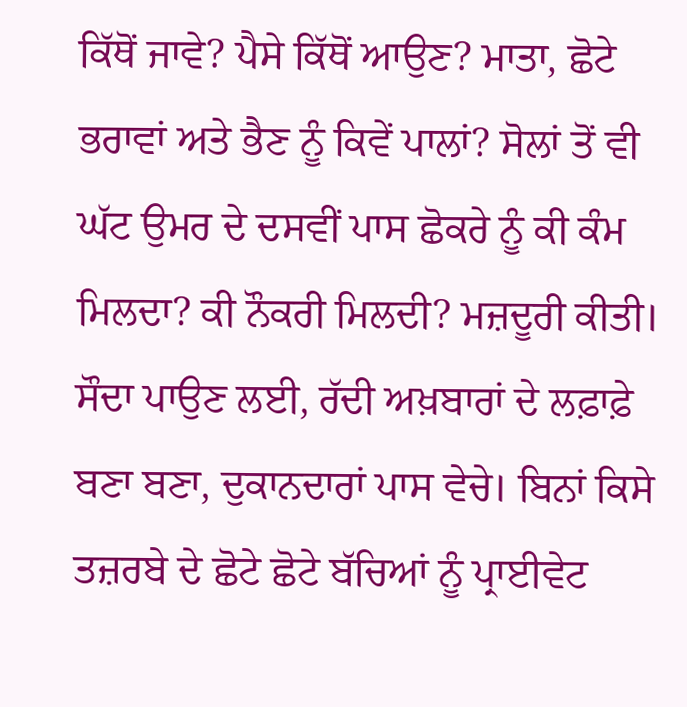ਕਿੱਥੋਂ ਜਾਵੇ? ਪੈਸੇ ਕਿੱਥੋਂ ਆਉਣ? ਮਾਤਾ, ਛੋਟੇ ਭਰਾਵਾਂ ਅਤੇ ਭੈਣ ਨੂੰ ਕਿਵੇਂ ਪਾਲਾਂ? ਸੋਲਾਂ ਤੋਂ ਵੀ ਘੱਟ ਉਮਰ ਦੇ ਦਸਵੀਂ ਪਾਸ ਛੋਕਰੇ ਨੂੰ ਕੀ ਕੰਮ ਮਿਲਦਾ? ਕੀ ਨੌਕਰੀ ਮਿਲਦੀ? ਮਜ਼ਦੂਰੀ ਕੀਤੀ। ਸੌਦਾ ਪਾਉਣ ਲਈ, ਰੱਦੀ ਅਖ਼ਬਾਰਾਂ ਦੇ ਲਫ਼ਾਫ਼ੇ ਬਣਾ ਬਣਾ, ਦੁਕਾਨਦਾਰਾਂ ਪਾਸ ਵੇਚੇ। ਬਿਨਾਂ ਕਿਸੇ ਤਜ਼ਰਬੇ ਦੇ ਛੋਟੇ ਛੋਟੇ ਬੱਚਿਆਂ ਨੂੰ ਪ੍ਰਾਈਵੇਟ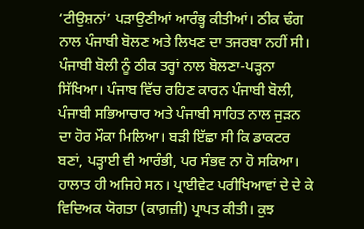‘ਟੀਉਸ਼ਨਾਂ’ ਪੜਾਉਣੀਆਂ ਆਰੰਭ੍ਹ ਕੀਤੀਆਂ। ਠੀਕ ਢੰਗ ਨਾਲ ਪੰਜਾਬੀ ਬੋਲਣ ਅਤੇ ਲਿਖਣ ਦਾ ਤਜਰਬਾ ਨਹੀਂ ਸੀ। ਪੰਜਾਬੀ ਬੋਲੀ ਨੂੰ ਠੀਕ ਤਰ੍ਹਾਂ ਨਾਲ ਬੋਲਣਾ-ਪੜ੍ਹਨਾ ਸਿੱਖਿਆ। ਪੰਜਾਬ ਵਿੱਚ ਰਹਿਣ ਕਾਰਨ ਪੰਜਾਬੀ ਬੋਲੀ, ਪੰਜਾਬੀ ਸਭਿਆਚਾਰ ਅਤੇ ਪੰਜਾਬੀ ਸਾਹਿਤ ਨਾਲ ਜੁੜਨ ਦਾ ਹੋਰ ਮੌਕਾ ਮਿਲਿਆ। ਬੜੀ ਇੱਛਾ ਸੀ ਕਿ ਡਾਕਟਰ ਬਣਾਂ, ਪੜ੍ਹਾਈ ਵੀ ਆਰੰਭੀ, ਪਰ ਸੰਭਵ ਨਾ ਹੋ ਸਕਿਆ। ਹਾਲਾਤ ਹੀ ਅਜਿਹੇ ਸਨ। ਪ੍ਰਾਈਵੇਟ ਪਰੀਖਿਆਵਾਂ ਦੇ ਦੇ ਕੇ ਵਿਦਿਅਕ ਯੋਗਤਾ (ਕਾਗ਼ਜ਼ੀ) ਪ੍ਰਾਪਤ ਕੀਤੀ। ਕੁਝ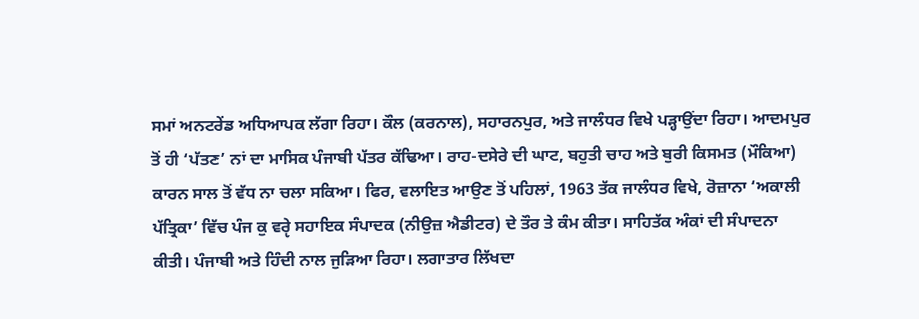ਸਮਾਂ ਅਨਟਰੇਂਡ ਅਧਿਆਪਕ ਲੱਗਾ ਰਿਹਾ। ਕੌਲ (ਕਰਨਾਲ), ਸਹਾਰਨਪੁਰ, ਅਤੇ ਜਾਲੰਧਰ ਵਿਖੇ ਪੜ੍ਹਾਉਂਦਾ ਰਿਹਾ। ਆਦਮਪੁਰ ਤੋਂ ਹੀ ‘ਪੱਤਣ’ ਨਾਂ ਦਾ ਮਾਸਿਕ ਪੰਜਾਬੀ ਪੱਤਰ ਕੱਢਿਆ। ਰਾਹ-ਦਸੇਰੇ ਦੀ ਘਾਟ, ਬਹੁਤੀ ਚਾਹ ਅਤੇ ਬੁਰੀ ਕਿਸਮਤ (ਮੌਕਿਆ) ਕਾਰਨ ਸਾਲ ਤੋਂ ਵੱਧ ਨਾ ਚਲਾ ਸਕਿਆ। ਫਿਰ, ਵਲਾਇਤ ਆਉਣ ਤੋਂ ਪਹਿਲਾਂ, 1963 ਤੱਕ ਜਾਲੰਧਰ ਵਿਖੇ, ਰੋਜ਼ਾਨਾ ‘ਅਕਾਲੀ ਪੱਤ੍ਰਿਕਾ’ ਵਿੱਚ ਪੰਜ ਕੁ ਵਰੵੇ ਸਹਾਇਕ ਸੰਪਾਦਕ (ਨੀਉਜ਼ ਐਡੀਟਰ) ਦੇ ਤੌਰ ਤੇ ਕੰਮ ਕੀਤਾ। ਸਾਹਿਤੱਕ ਅੰਕਾਂ ਦੀ ਸੰਪਾਦਨਾ ਕੀਤੀ। ਪੰਜਾਬੀ ਅਤੇ ਹਿੰਦੀ ਨਾਲ ਜੁੜਿਆ ਰਿਹਾ। ਲਗਾਤਾਰ ਲਿੱਖਦਾ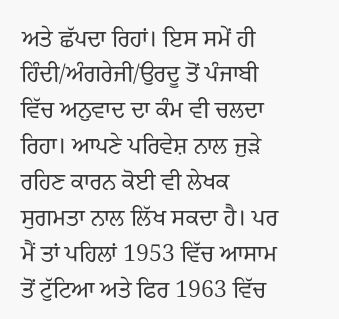ਅਤੇ ਛੱਪਦਾ ਰਿਹਾਂ। ਇਸ ਸਮੇਂ ਹੀ ਹਿੰਦੀ/ਅੰਗਰੇਜੀ/ਉਰਦੂ ਤੋਂ ਪੰਜਾਬੀ ਵਿੱਚ ਅਨੁਵਾਦ ਦਾ ਕੰਮ ਵੀ ਚਲਦਾ ਰਿਹਾ। ਆਪਣੇ ਪਰਿਵੇਸ਼ ਨਾਲ ਜੁੜੇ ਰਹਿਣ ਕਾਰਨ ਕੋਈ ਵੀ ਲੇਖਕ ਸੁਗਮਤਾ ਨਾਲ ਲਿੱਖ ਸਕਦਾ ਹੈ। ਪਰ ਮੈਂ ਤਾਂ ਪਹਿਲਾਂ 1953 ਵਿੱਚ ਆਸਾਮ ਤੋਂ ਟੁੱਟਿਆ ਅਤੇ ਫਿਰ 1963 ਵਿੱਚ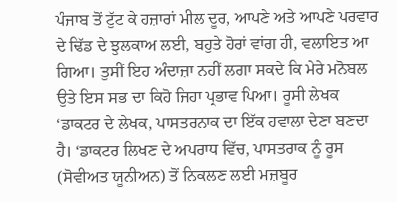ਪੰਜਾਬ ਤੋਂ ਟੁੱਟ ਕੇ ਹਜ਼ਾਰਾਂ ਮੀਲ ਦੂਰ, ਆਪਣੇ ਅਤੇ ਆਪਣੇ ਪਰਵਾਰ ਦੇ ਢਿੱਡ ਦੇ ਝੁਲਕਾਅ ਲਈ, ਬਹੁਤੇ ਹੋਰਾਂ ਵਾਂਗ ਹੀ, ਵਲਾਇਤ ਆ ਗਿਆ। ਤੁਸੀਂ ਇਹ ਅੰਦਾਜ਼ਾ ਨਹੀਂ ਲਗਾ ਸਕਦੇ ਕਿ ਮੇਰੇ ਮਨੋਬਲ ਉਤੇ ਇਸ ਸਭ ਦਾ ਕਿਹੋ ਜਿਹਾ ਪ੍ਰਭਾਵ ਪਿਆ। ਰੂਸੀ ਲੇਖਕ ‘ਡਾਕਟਰ ਦੇ ਲੇਖਕ, ਪਾਸਤਰਨਾਕ ਦਾ ਇੱਕ ਹਵਾਲਾ ਦੇਣਾ ਬਣਦਾ ਹੈ। ‘ਡਾਕਟਰ ਲਿਖਣ ਦੇ ਅਪਰਾਧ ਵਿੱਚ, ਪਾਸਤਰਾਕ ਨੂੰ ਰੂਸ (ਸੋਵੀਅਤ ਯੂਨੀਅਨ) ਤੋਂ ਨਿਕਲਣ ਲਈ ਮਜ਼ਬੂਰ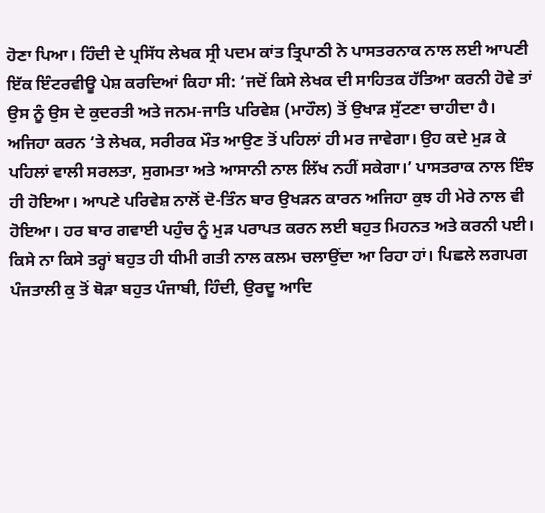ਹੋਣਾ ਪਿਆ। ਹਿੰਦੀ ਦੇ ਪ੍ਰਸਿੱਧ ਲੇਖਕ ਸ੍ਰੀ ਪਦਮ ਕਾਂਤ ਤ੍ਰਿਪਾਠੀ ਨੇ ਪਾਸਤਰਨਾਕ ਨਾਲ ਲਈ ਆਪਣੀ ਇੱਕ ਇੰਟਰਵੀਊ ਪੇਸ਼ ਕਰਦਿਆਂ ਕਿਹਾ ਸੀ: ‘ਜਦੋਂ ਕਿਸੇ ਲੇਖਕ ਦੀ ਸਾਹਿਤਕ ਹੱਤਿਆ ਕਰਨੀ ਹੋਵੇ ਤਾਂ ਉਸ ਨੂੰ ਉਸ ਦੇ ਕੁਦਰਤੀ ਅਤੇ ਜਨਮ-ਜਾਤਿ ਪਰਿਵੇਸ਼ (ਮਾਹੌਲ) ਤੋਂ ਉਖਾੜ ਸੁੱਟਣਾ ਚਾਹੀਦਾ ਹੈ। ਅਜਿਹਾ ਕਰਨ ‘ਤੇ ਲੇਖਕ, ਸਰੀਰਕ ਮੌਤ ਆਉਣ ਤੋਂ ਪਹਿਲਾਂ ਹੀ ਮਰ ਜਾਵੇਗਾ। ਉਹ ਕਦੇ ਮੁੜ ਕੇ ਪਹਿਲਾਂ ਵਾਲੀ ਸਰਲਤਾ, ਸੁਗਮਤਾ ਅਤੇ ਆਸਾਨੀ ਨਾਲ ਲਿੱਖ ਨਹੀਂ ਸਕੇਗਾ।’ ਪਾਸਤਰਾਕ ਨਾਲ ਇੰਝ ਹੀ ਹੋਇਆ। ਆਪਣੇ ਪਰਿਵੇਸ਼ ਨਾਲੋਂ ਦੋ-ਤਿੰਨ ਬਾਰ ਉਖੜਨ ਕਾਰਨ ਅਜਿਹਾ ਕੁਝ ਹੀ ਮੇਰੇ ਨਾਲ ਵੀ ਹੋਇਆ। ਹਰ ਬਾਰ ਗਵਾਈ ਪਹੁੰਚ ਨੂੰ ਮੁੜ ਪਰਾਪਤ ਕਰਨ ਲਈ ਬਹੁਤ ਮਿਹਨਤ ਅਤੇ ਕਰਨੀ ਪਈ। ਕਿਸੇ ਨਾ ਕਿਸੇ ਤਰ੍ਹਾਂ ਬਹੁਤ ਹੀ ਧੀਮੀ ਗਤੀ ਨਾਲ ਕਲਮ ਚਲਾਉਂਦਾ ਆ ਰਿਹਾ ਹਾਂ। ਪਿਛਲੇ ਲਗਪਗ ਪੰਜਤਾਲੀ ਕੁ ਤੋਂ ਥੋੜਾ ਬਹੁਤ ਪੰਜਾਬੀ, ਹਿੰਦੀ, ਉਰਦੂ ਆਦਿ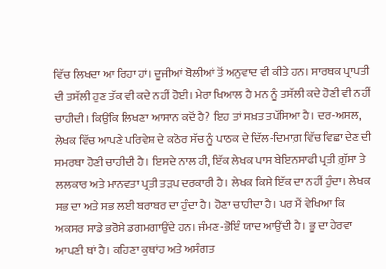ਵਿੱਚ ਲਿਖਦਾ ਆ ਰਿਹਾ ਹਾਂ। ਦੂਜੀਆਂ ਬੋਲੀਆਂ ਤੋਂ ਅਨੁਵਾਦ ਵੀ ਕੀਤੇ ਹਨ। ਸਾਰਥਕ ਪ੍ਰਾਪਤੀ ਦੀ ਤਸੱਲੀ ਹੁਣ ਤੱਕ ਵੀ ਕਦੇ ਨਹੀਂ ਹੋਈ। ਮੇਰਾ ਖਿਆਲ ਹੈ ਮਨ ਨੂੰ ਤਸੱਲੀ ਕਦੇ ਹੋਣੀ ਵੀ ਨਹੀਂ ਚਾਹੀਦੀ। ਕਿਉਂਕਿ ਲਿਖਣਾ ਆਸਾਨ ਕਦੋਂ ਹੈ? ਇਹ ਤਾਂ ਸਖ਼ਤ ਤਪੱਸਿਆ ਹੈ। ਦਰ-ਅਸਲ, ਲੇਖਕ ਵਿੱਚ ਆਪਣੇ ਪਰਿਵੇਸ਼ ਦੇ ਕਠੋਰ ਸੱਚ ਨੂੰ ਪਾਠਕ ਦੇ ਦਿੱਲ-ਦਿਮਾਗ਼ ਵਿੱਚ ਵਿਛਾ ਦੇਣ ਦੀ ਸਮਰਥਾ ਹੋਣੀ ਚਾਹੀਦੀ ਹੈ। ਇਸਦੇ ਨਾਲ ਹੀ, ਇੱਕ ਲੇਖਕ ਪਾਸ ਬੇਇਨਸਾਫੀ ਪ੍ਰਤੀ ਗ਼ੁੱਸਾ ਤੇ ਲਲਕਾਰ ਅਤੇ ਮਾਨਵਤਾ ਪ੍ਰਤੀ ਤੜਪ ਦਰਕਾਰੀ ਹੈ। ਲੇਖਕ ਕਿਸੇ ਇੱਕ ਦਾ ਨਹੀਂ ਹੁੰਦਾ। ਲੇਖਕ ਸਭ ਦਾ ਅਤੇ ਸਭ ਲਈ ਬਰਾਬਰ ਦਾ ਹੁੰਦਾ ਹੈ। ਹੋਣਾ ਚਾਹੀਦਾ ਹੈ। ਪਰ ਮੈਂ ਵੇਖਿਆ ਕਿ ਅਕਸਰ ਸਾਡੇ ਭਰੋਸੇ ਡਗਮਗਾਉਂਦੇ ਹਨ। ਜੰਮਣ-ਭੋਇੰ ਯਾਦ ਆਉਂਦੀ ਹੈ। ਭੂ ਦਾ ਹੇਰਵਾ ਆਪਣੀ ਥਾਂ ਹੈ। ਕਹਿਣਾ ਕੁਥਾਂਹ ਅਤੇ ਅਸੰਗਤ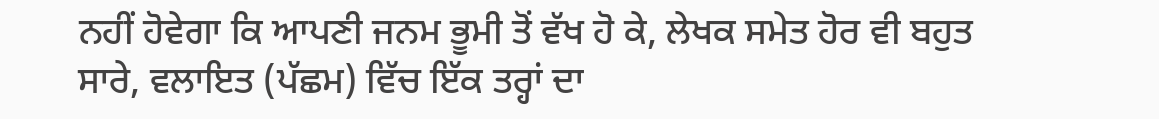ਨਹੀਂ ਹੋਵੇਗਾ ਕਿ ਆਪਣੀ ਜਨਮ ਭੂਮੀ ਤੋਂ ਵੱਖ ਹੋ ਕੇ, ਲੇਖਕ ਸਮੇਤ ਹੋਰ ਵੀ ਬਹੁਤ ਸਾਰੇ, ਵਲਾਇਤ (ਪੱਛਮ) ਵਿੱਚ ਇੱਕ ਤਰ੍ਹਾਂ ਦਾ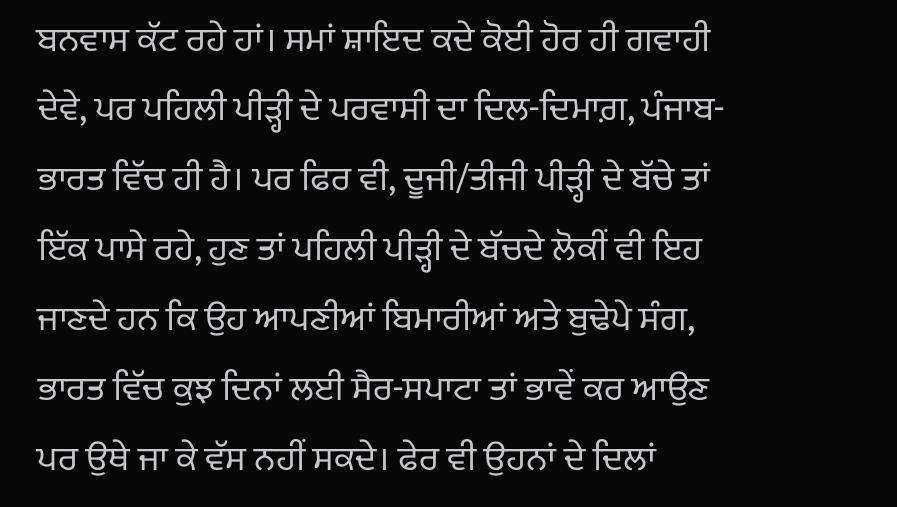ਬਨਵਾਸ ਕੱਟ ਰਹੇ ਹਾਂ। ਸਮਾਂ ਸ਼ਾਇਦ ਕਦੇ ਕੋਈ ਹੋਰ ਹੀ ਗਵਾਹੀ ਦੇਵੇ, ਪਰ ਪਹਿਲੀ ਪੀੜ੍ਹੀ ਦੇ ਪਰਵਾਸੀ ਦਾ ਦਿਲ-ਦਿਮਾਗ਼, ਪੰਜਾਬ-ਭਾਰਤ ਵਿੱਚ ਹੀ ਹੈ। ਪਰ ਫਿਰ ਵੀ, ਦੂਜੀ/ਤੀਜੀ ਪੀੜ੍ਹੀ ਦੇ ਬੱਚੇ ਤਾਂ ਇੱਕ ਪਾਸੇ ਰਹੇ, ਹੁਣ ਤਾਂ ਪਹਿਲੀ ਪੀੜ੍ਹੀ ਦੇ ਬੱਚਦੇ ਲੋਕੀਂ ਵੀ ਇਹ ਜਾਣਦੇ ਹਨ ਕਿ ਉਹ ਆਪਣੀਆਂ ਬਿਮਾਰੀਆਂ ਅਤੇ ਬੁਢੇਪੇ ਸੰਗ, ਭਾਰਤ ਵਿੱਚ ਕੁਝ ਦਿਨਾਂ ਲਈ ਸੈਰ-ਸਪਾਟਾ ਤਾਂ ਭਾਵੇਂ ਕਰ ਆਉਣ ਪਰ ਉਥੇ ਜਾ ਕੇ ਵੱਸ ਨਹੀਂ ਸਕਦੇ। ਫੇਰ ਵੀ ਉਹਨਾਂ ਦੇ ਦਿਲਾਂ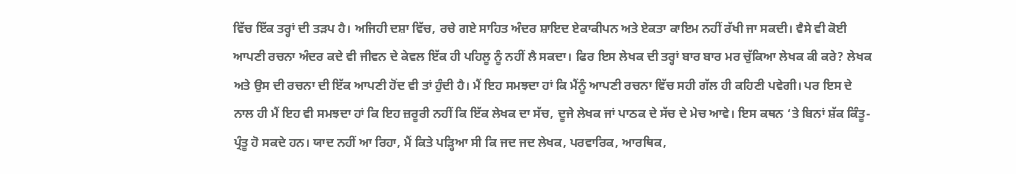ਵਿੱਚ ਇੱਕ ਤਰ੍ਹਾਂ ਦੀ ਤੜਪ ਹੈ। ਅਜਿਹੀ ਦਸ਼ਾ ਵਿੱਚ, ਰਚੇ ਗਏ ਸਾਹਿਤ ਅੰਦਰ ਸ਼ਾਇਦ ਏਕਾਕੀਪਨ ਅਤੇ ਏਕਤਾ ਕਾਇਮ ਨਹੀਂ ਰੱਖੀ ਜਾ ਸਕਦੀ। ਵੈਸੇ ਵੀ ਕੋਈ ਆਪਣੀ ਰਚਨਾ ਅੰਦਰ ਕਦੇ ਵੀ ਜੀਵਨ ਦੇ ਕੇਵਲ ਇੱਕ ਹੀ ਪਹਿਲੂ ਨੂੰ ਨਹੀਂ ਲੈ ਸਕਦਾ। ਫਿਰ ਇਸ ਲੇਖਕ ਦੀ ਤਰ੍ਹਾਂ ਬਾਰ ਬਾਰ ਮਰ ਚੁੱਕਿਆ ਲੇਖਕ ਕੀ ਕਰੇ? ਲੇਖਕ ਅਤੇ ਉਸ ਦੀ ਰਚਨਾ ਦੀ ਇੱਕ ਆਪਣੀ ਹੋਂਦ ਵੀ ਤਾਂ ਹੁੰਦੀ ਹੈ। ਮੈਂ ਇਹ ਸਮਝਦਾ ਹਾਂ ਕਿ ਮੈਂਨੂੰ ਆਪਣੀ ਰਚਨਾ ਵਿੱਚ ਸਹੀ ਗੱਲ ਹੀ ਕਹਿਣੀ ਪਵੇਗੀ। ਪਰ ਇਸ ਦੇ ਨਾਲ ਹੀ ਮੈਂ ਇਹ ਵੀ ਸਮਝਦਾ ਹਾਂ ਕਿ ਇਹ ਜ਼ਰੂਰੀ ਨਹੀਂ ਕਿ ਇੱਕ ਲੇਖਕ ਦਾ ਸੱਚ, ਦੂਜੇ ਲੇਖਕ ਜਾਂ ਪਾਠਕ ਦੇ ਸੱਚ ਦੇ ਮੇਚ ਆਵੇ। ਇਸ ਕਥਨ ‘ਤੇ ਬਿਨਾਂ ਸ਼ੱਕ ਕਿੰਤੂ-ਪ੍ਰੰਤੂ ਹੋ ਸਕਦੇ ਹਨ। ਯਾਦ ਨਹੀਂ ਆ ਰਿਹਾ, ਮੈਂ ਕਿਤੇ ਪੜ੍ਹਿਆ ਸੀ ਕਿ ਜਦ ਜਦ ਲੇਖਕ, ਪਰਵਾਰਿਕ, ਆਰਥਿਕ,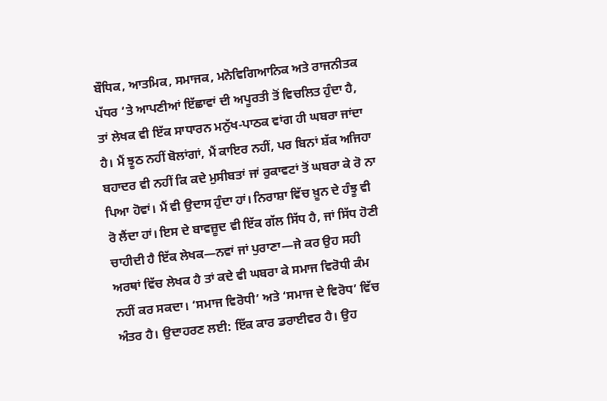ਬੌਧਿਕ, ਆਤਮਿਕ, ਸਮਾਜਕ, ਮਨੋਵਿਗਿਆਨਿਕ ਅਤੇ ਰਾਜਨੀਤਕ ਪੱਧਰ ‘ਤੇ ਆਪਣੀਆਂ ਇੱਛਾਵਾਂ ਦੀ ਅਪੂਰਤੀ ਤੋਂ ਵਿਚਲਿਤ ਹੁੰਦਾ ਹੈ, ਤਾਂ ਲੇਖਕ ਵੀ ਇੱਕ ਸਾਧਾਰਨ ਮਨੁੱਖ-ਪਾਠਕ ਵਾਂਗ ਹੀ ਘਬਰਾ ਜਾਂਦਾ ਹੈ। ਮੈਂ ਝੂਠ ਨਹੀਂ ਬੋਲਾਂਗਾਂ, ਮੈਂ ਕਾਇਰ ਨਹੀਂ, ਪਰ ਬਿਨਾਂ ਸ਼ੱਕ ਅਜਿਹਾ ਬਹਾਦਰ ਵੀ ਨਹੀਂ ਕਿ ਕਦੇ ਮੁਸੀਬਤਾਂ ਜਾਂ ਰੁਕਾਵਟਾਂ ਤੋਂ ਘਬਰਾ ਕੇ ਰੋ ਨਾ ਪਿਆ ਹੋਵਾਂ। ਮੈਂ ਵੀ ਉਦਾਸ ਹੁੰਦਾ ਹਾਂ। ਨਿਰਾਸ਼ਾ ਵਿੱਚ ਖ਼ੂਨ ਦੇ ਹੰਝੂ ਵੀ ਰੋ ਲੈਂਦਾ ਹਾਂ। ਇਸ ਦੇ ਬਾਵਜ਼ੂਦ ਵੀ ਇੱਕ ਗੱਲ ਸਿੱਧ ਹੈ, ਜਾਂ ਸਿੱਧ ਹੋਣੀ ਚਾਹੀਦੀ ਹੈ ਇੱਕ ਲੇਖਕ—ਨਵਾਂ ਜਾਂ ਪੁਰਾਣਾ—ਜੇ ਕਰ ਉਹ ਸਹੀ ਅਰਥਾਂ ਵਿੱਚ ਲੇਖਕ ਹੈ ਤਾਂ ਕਦੇ ਵੀ ਘਬਰਾ ਕੇ ਸਮਾਜ ਵਿਰੋਧੀ ਕੰਮ ਨਹੀਂ ਕਰ ਸਕਦਾ। ‘ਸਮਾਜ ਵਿਰੋਧੀ’ ਅਤੇ ‘ਸਮਾਜ ਦੇ ਵਿਰੋਧ’ ਵਿੱਚ ਅੰਤਰ ਹੈ। ਉਦਾਹਰਣ ਲਈ: ਇੱਕ ਕਾਰ ਡਰਾਈਵਰ ਹੈ। ਉਹ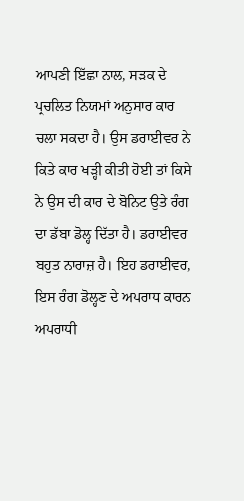ਆਪਣੀ ਇੱਛਾ ਨਾਲ, ਸੜਕ ਦੇ ਪ੍ਰਚਲਿਤ ਨਿਯਮਾਂ ਅਨੁਸਾਰ ਕਾਰ ਚਲਾ ਸਕਦਾ ਹੈ। ਉਸ ਡਰਾਈਵਰ ਨੇ ਕਿਤੇ ਕਾਰ ਖੜ੍ਹੀ ਕੀਤੀ ਹੋਈ ਤਾਂ ਕਿਸੇ ਨੇ ਉਸ ਦੀ ਕਾਰ ਦੇ ਬੋਨਿਟ ਉਤੇ ਰੰਗ ਦਾ ਡੱਬਾ ਡੋਲ੍ਹ ਦਿੱਤਾ ਹੈ। ਡਰਾਈਵਰ ਬਹੁਤ ਨਾਰਾਜ਼ ਹੈ। ਇਹ ਡਰਾਈਵਰ, ਇਸ ਰੰਗ ਡੋਲ੍ਹਣ ਦੇ ਅਪਰਾਧ ਕਾਰਨ ਅਪਰਾਧੀ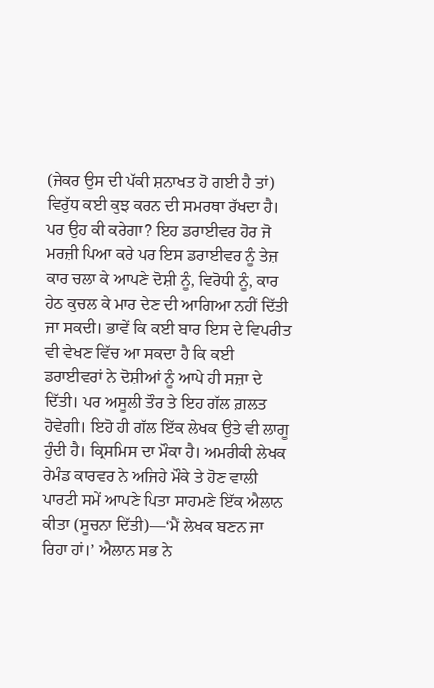(ਜੇਕਰ ਉਸ ਦੀ ਪੱਕੀ ਸ਼ਨਾਖਤ ਹੋ ਗਈ ਹੈ ਤਾਂ) ਵਿਰੁੱਧ ਕਈ ਕੁਝ ਕਰਨ ਦੀ ਸਮਰਥਾ ਰੱਖਦਾ ਹੈ। ਪਰ ਉਹ ਕੀ ਕਰੇਗਾ? ਇਹ ਡਰਾਈਵਰ ਹੋਰ ਜੋ ਮਰਜ਼ੀ ਪਿਆ ਕਰੇ ਪਰ ਇਸ ਡਰਾਈਵਰ ਨੂੰ ਤੇਜ਼ ਕਾਰ ਚਲਾ ਕੇ ਆਪਣੇ ਦੋਸ਼ੀ ਨੂੰ, ਵਿਰੋਧੀ ਨੂੰ, ਕਾਰ ਹੇਠ ਕੁਚਲ ਕੇ ਮਾਰ ਦੇਣ ਦੀ ਆਗਿਆ ਨਹੀਂ ਦਿੱਤੀ ਜਾ ਸਕਦੀ। ਭਾਵੇਂ ਕਿ ਕਈ ਬਾਰ ਇਸ ਦੇ ਵਿਪਰੀਤ ਵੀ ਵੇਖਣ ਵਿੱਚ ਆ ਸਕਦਾ ਹੈ ਕਿ ਕਈ ਡਰਾਈਵਰਾਂ ਨੇ ਦੋਸ਼ੀਆਂ ਨੂੰ ਆਪੇ ਹੀ ਸਜ਼ਾ ਦੇ ਦਿੱਤੀ। ਪਰ ਅਸੂਲੀ ਤੌਰ ਤੇ ਇਹ ਗੱਲ ਗ਼ਲਤ ਹੋਵੇਗੀ। ਇਹੋ ਹੀ ਗੱਲ ਇੱਕ ਲੇਖਕ ਉਤੇ ਵੀ ਲਾਗੂ ਹੁੰਦੀ ਹੈ। ਕ੍ਰਿਸਮਿਸ ਦਾ ਮੌਕਾ ਹੈ। ਅਮਰੀਕੀ ਲੇਖਕ ਰੇਮੰਡ ਕਾਰਵਰ ਨੇ ਅਜਿਹੇ ਮੌਕੇ ਤੇ ਹੋਣ ਵਾਲੀ ਪਾਰਟੀ ਸਮੇਂ ਆਪਣੇ ਪਿਤਾ ਸਾਹਮਣੇ ਇੱਕ ਐਲਾਨ ਕੀਤਾ (ਸੂਚਨਾ ਦਿੱਤੀ)—‘ਮੈਂ ਲੇਖਕ ਬਣਨ ਜਾ ਰਿਹਾ ਹਾਂ।’ ਐਲਾਨ ਸਭ ਨੇ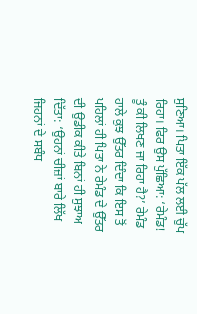ਸੁਣਿਆ। ਪਿਤਾ ਇੱਕ ਪੱਲ ਲਈ ਚੁੱਪ ਰਿਹਾ। ਫਿਰ ਉਸ ਪੁੱਛਿਆ: ‘ਰੇਮੰਡ! ਤੂੰ ਕੀ ਲਿਖਣ ਜਾ ਰਿਹਾ ਹੈ?’ ਰੇਮੰਡ ਹਾਲੇ ਕੁਝ ਉੱਤਰ ਦਿੰਦਾ ਕਿ ਇਸ ਤੋਂ ਪਹਿਲਾਂ ਹੀ ਪਿਤਾ ਨੇ ਰੇਮੰਡ ਦੇ ਉੱਤਰ ਦੀ ਉਡੀਕ ਕੀਤੇ ਬਿਨਾਂ ਹੀ ਸੁਝਾਅ ਦਿੱਤਾ: ‘ਉਹਨਾਂ ਚੀਜ਼ਾਂ ਬਾਰੇ ਲਿੱਖ ਜਿਹਨਾਂ ਦੇ ਸਬੰਧ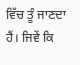ਵਿੱਚ ਤੂੰ ਜਾਣਦਾ ਹੈਂ। ਜਿਵੇਂ ਕਿ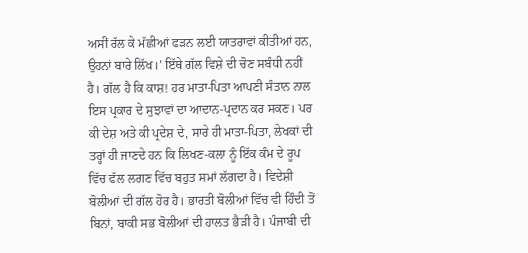ਅਸੀਂ ਰੱਲ ਕੇ ਮੱਛੀਆਂ ਫੜਨ ਲਈ ਯਾਤਰਾਵਾਂ ਕੀਤੀਆਂ ਹਨ, ਉਹਨਾਂ ਬਾਰੇ ਲਿੱਖ।’ ਇੱਥੇ ਗੱਲ ਵਿਸ਼ੇ ਦੀ ਚੋਣ ਸਬੰਧੀ ਨਹੀਂ ਹੈ। ਗੱਲ ਹੈ ਕਿ ਕਾਸ਼! ਹਰ ਮਾਤਾ-ਪਿਤਾ ਆਪਣੀ ਸੰਤਾਨ ਨਾਲ ਇਸ ਪ੍ਰਕਾਰ ਦੇ ਸੁਝਾਵਾਂ ਦਾ ਆਦਾਨ-ਪ੍ਰਦਾਨ ਕਰ ਸਕਣ। ਪਰ ਕੀ ਦੇਸ਼ ਅਤੇ ਕੀ ਪ੍ਰਦੇਸ਼ ਦੇ, ਸਾਰੇ ਹੀ ਮਾਤਾ-ਪਿਤਾ, ਲੇਖਕਾਂ ਦੀ ਤਰ੍ਹਾਂ ਹੀ ਜਾਣਦੇ ਹਨ ਕਿ ਲਿਖਣ-ਕਲਾ ਨੂੰ ਇੱਕ ਕੰਮ ਦੇ ਰੂਪ ਵਿੱਚ ਫੱਲ ਲਗਣ ਵਿੱਚ ਬਹੁਤ ਸਮਾਂ ਲੱਗਦਾ ਹੈ। ਵਿਦੇਸ਼ੀ ਬੋਲੀਆਂ ਦੀ ਗੱਲ ਹੋਰ ਹੈ। ਭਾਰਤੀ ਬੋਲੀਆਂ ਵਿੱਚ ਵੀ ਹਿੰਦੀ ਤੋਂ ਬਿਨਾਂ, ਬਾਕੀ ਸਭ ਬੋਲੀਆਂ ਦੀ ਹਾਲਤ ਭੈੜੀ ਹੈ। ਪੰਜਾਬੀ ਦੀ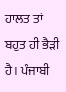ਹਾਲਤ ਤਾਂ ਬਹੁਤ ਹੀ ਭੈੜੀ ਹੈ। ਪੰਜਾਬੀ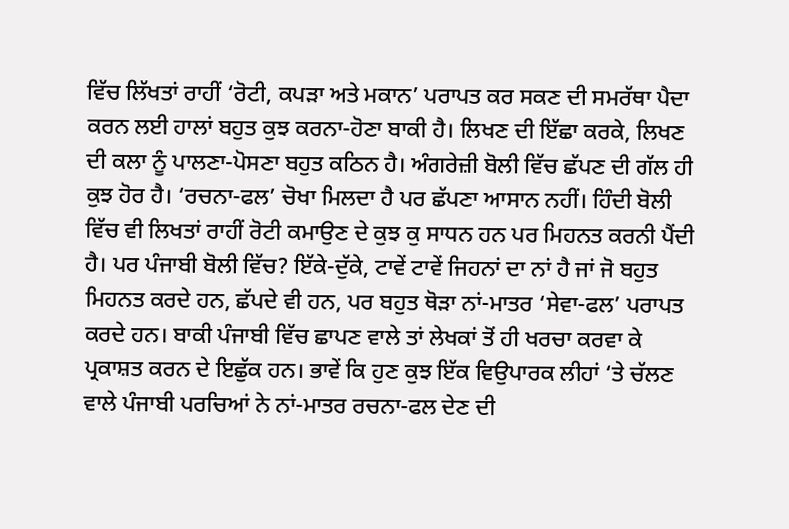ਵਿੱਚ ਲਿੱਖਤਾਂ ਰਾਹੀਂ ‘ਰੋਟੀ, ਕਪੜਾ ਅਤੇ ਮਕਾਨ’ ਪਰਾਪਤ ਕਰ ਸਕਣ ਦੀ ਸਮਰੱਥਾ ਪੈਦਾ ਕਰਨ ਲਈ ਹਾਲਾਂ ਬਹੁਤ ਕੁਝ ਕਰਨਾ-ਹੋਣਾ ਬਾਕੀ ਹੈ। ਲਿਖਣ ਦੀ ਇੱਛਾ ਕਰਕੇ, ਲਿਖਣ ਦੀ ਕਲਾ ਨੂੰ ਪਾਲਣਾ-ਪੋਸਣਾ ਬਹੁਤ ਕਠਿਨ ਹੈ। ਅੰਗਰੇਜ਼ੀ ਬੋਲੀ ਵਿੱਚ ਛੱਪਣ ਦੀ ਗੱਲ ਹੀ ਕੁਝ ਹੋਰ ਹੈ। ‘ਰਚਨਾ-ਫਲ’ ਚੋਖਾ ਮਿਲਦਾ ਹੈ ਪਰ ਛੱਪਣਾ ਆਸਾਨ ਨਹੀਂ। ਹਿੰਦੀ ਬੋਲੀ ਵਿੱਚ ਵੀ ਲਿਖਤਾਂ ਰਾਹੀਂ ਰੋਟੀ ਕਮਾਉਣ ਦੇ ਕੁਝ ਕੁ ਸਾਧਨ ਹਨ ਪਰ ਮਿਹਨਤ ਕਰਨੀ ਪੈਂਦੀ ਹੈ। ਪਰ ਪੰਜਾਬੀ ਬੋਲੀ ਵਿੱਚ? ਇੱਕੇ-ਦੁੱਕੇ, ਟਾਵੇਂ ਟਾਵੇਂ ਜਿਹਨਾਂ ਦਾ ਨਾਂ ਹੈ ਜਾਂ ਜੋ ਬਹੁਤ ਮਿਹਨਤ ਕਰਦੇ ਹਨ, ਛੱਪਦੇ ਵੀ ਹਨ, ਪਰ ਬਹੁਤ ਥੋੜਾ ਨਾਂ-ਮਾਤਰ ‘ਸੇਵਾ-ਫਲ’ ਪਰਾਪਤ ਕਰਦੇ ਹਨ। ਬਾਕੀ ਪੰਜਾਬੀ ਵਿੱਚ ਛਾਪਣ ਵਾਲੇ ਤਾਂ ਲੇਖਕਾਂ ਤੋਂ ਹੀ ਖਰਚਾ ਕਰਵਾ ਕੇ ਪ੍ਰਕਾਸ਼ਤ ਕਰਨ ਦੇ ਇਛੁੱਕ ਹਨ। ਭਾਵੇਂ ਕਿ ਹੁਣ ਕੁਝ ਇੱਕ ਵਿਉਪਾਰਕ ਲੀਹਾਂ ‘ਤੇ ਚੱਲਣ ਵਾਲੇ ਪੰਜਾਬੀ ਪਰਚਿਆਂ ਨੇ ਨਾਂ-ਮਾਤਰ ਰਚਨਾ-ਫਲ ਦੇਣ ਦੀ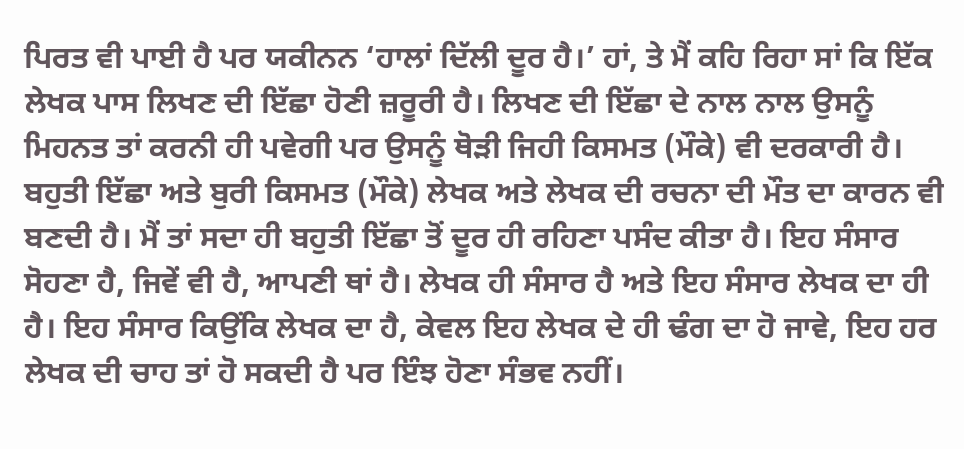ਪਿਰਤ ਵੀ ਪਾਈ ਹੈ ਪਰ ਯਕੀਨਨ ‘ਹਾਲਾਂ ਦਿੱਲੀ ਦੂਰ ਹੈ।’ ਹਾਂ, ਤੇ ਮੈਂ ਕਹਿ ਰਿਹਾ ਸਾਂ ਕਿ ਇੱਕ ਲੇਖਕ ਪਾਸ ਲਿਖਣ ਦੀ ਇੱਛਾ ਹੋਣੀ ਜ਼ਰੂਰੀ ਹੈ। ਲਿਖਣ ਦੀ ਇੱਛਾ ਦੇ ਨਾਲ ਨਾਲ ਉਸਨੂੰ ਮਿਹਨਤ ਤਾਂ ਕਰਨੀ ਹੀ ਪਵੇਗੀ ਪਰ ਉਸਨੂੰ ਥੋੜੀ ਜਿਹੀ ਕਿਸਮਤ (ਮੌਕੇ) ਵੀ ਦਰਕਾਰੀ ਹੈ। ਬਹੁਤੀ ਇੱਛਾ ਅਤੇ ਬੁਰੀ ਕਿਸਮਤ (ਮੌਕੇ) ਲੇਖਕ ਅਤੇ ਲੇਖਕ ਦੀ ਰਚਨਾ ਦੀ ਮੌਤ ਦਾ ਕਾਰਨ ਵੀ ਬਣਦੀ ਹੈ। ਮੈਂ ਤਾਂ ਸਦਾ ਹੀ ਬਹੁਤੀ ਇੱਛਾ ਤੋਂ ਦੂਰ ਹੀ ਰਹਿਣਾ ਪਸੰਦ ਕੀਤਾ ਹੈ। ਇਹ ਸੰਸਾਰ ਸੋਹਣਾ ਹੈ, ਜਿਵੇਂ ਵੀ ਹੈ, ਆਪਣੀ ਥਾਂ ਹੈ। ਲੇਖਕ ਹੀ ਸੰਸਾਰ ਹੈ ਅਤੇ ਇਹ ਸੰਸਾਰ ਲੇਖਕ ਦਾ ਹੀ ਹੈ। ਇਹ ਸੰਸਾਰ ਕਿਉਂਕਿ ਲੇਖਕ ਦਾ ਹੈ, ਕੇਵਲ ਇਹ ਲੇਖਕ ਦੇ ਹੀ ਢੰਗ ਦਾ ਹੋ ਜਾਵੇ, ਇਹ ਹਰ ਲੇਖਕ ਦੀ ਚਾਹ ਤਾਂ ਹੋ ਸਕਦੀ ਹੈ ਪਰ ਇੰਝ ਹੋਣਾ ਸੰਭਵ ਨਹੀਂ।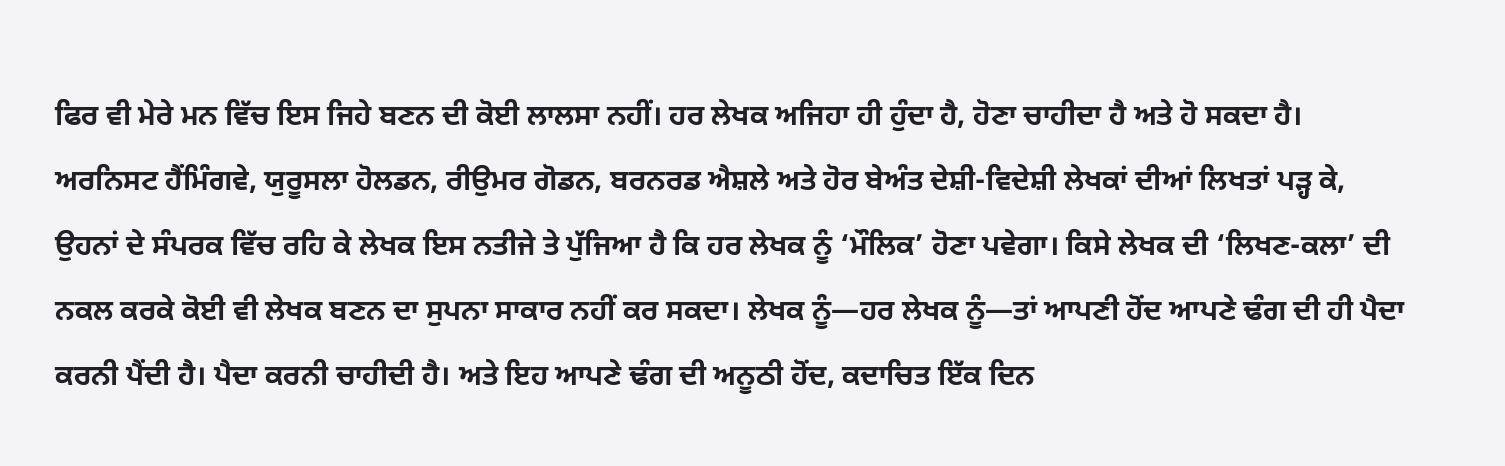ਫਿਰ ਵੀ ਮੇਰੇ ਮਨ ਵਿੱਚ ਇਸ ਜਿਹੇ ਬਣਨ ਦੀ ਕੋਈ ਲਾਲਸਾ ਨਹੀਂ। ਹਰ ਲੇਖਕ ਅਜਿਹਾ ਹੀ ਹੁੰਦਾ ਹੈ, ਹੋਣਾ ਚਾਹੀਦਾ ਹੈ ਅਤੇ ਹੋ ਸਕਦਾ ਹੈ। ਅਰਨਿਸਟ ਹੈਂਮਿੰਗਵੇ, ਯੁਰੂਸਲਾ ਹੋਲਡਨ, ਰੀਉਮਰ ਗੋਡਨ, ਬਰਨਰਡ ਐਸ਼ਲੇ ਅਤੇ ਹੋਰ ਬੇਅੰਤ ਦੇਸ਼ੀ-ਵਿਦੇਸ਼ੀ ਲੇਖਕਾਂ ਦੀਆਂ ਲਿਖਤਾਂ ਪੜ੍ਹ ਕੇ, ਉਹਨਾਂ ਦੇ ਸੰਪਰਕ ਵਿੱਚ ਰਹਿ ਕੇ ਲੇਖਕ ਇਸ ਨਤੀਜੇ ਤੇ ਪੁੱਜਿਆ ਹੈ ਕਿ ਹਰ ਲੇਖਕ ਨੂੰ ‘ਮੌਲਿਕ’ ਹੋਣਾ ਪਵੇਗਾ। ਕਿਸੇ ਲੇਖਕ ਦੀ ‘ਲਿਖਣ-ਕਲਾ’ ਦੀ ਨਕਲ ਕਰਕੇ ਕੋਈ ਵੀ ਲੇਖਕ ਬਣਨ ਦਾ ਸੁਪਨਾ ਸਾਕਾਰ ਨਹੀਂ ਕਰ ਸਕਦਾ। ਲੇਖਕ ਨੂੰ—ਹਰ ਲੇਖਕ ਨੂੰ—ਤਾਂ ਆਪਣੀ ਹੋਂਦ ਆਪਣੇ ਢੰਗ ਦੀ ਹੀ ਪੈਦਾ ਕਰਨੀ ਪੈਂਦੀ ਹੈ। ਪੈਦਾ ਕਰਨੀ ਚਾਹੀਦੀ ਹੈ। ਅਤੇ ਇਹ ਆਪਣੇ ਢੰਗ ਦੀ ਅਨੂਠੀ ਹੋਂਦ, ਕਦਾਚਿਤ ਇੱਕ ਦਿਨ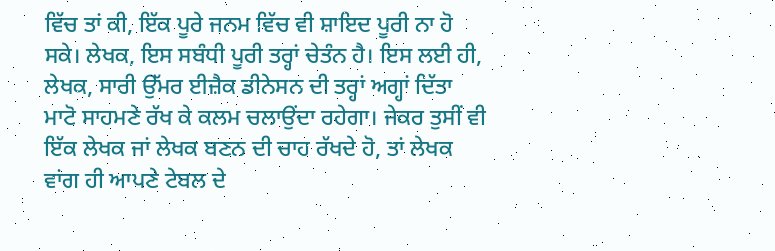ਵਿੱਚ ਤਾਂ ਕੀ, ਇੱਕ ਪੂਰੇ ਜਨਮ ਵਿੱਚ ਵੀ ਸ਼ਾਇਦ ਪੂਰੀ ਨਾ ਹੋ ਸਕੇ। ਲੇਖਕ, ਇਸ ਸਬੰਧੀ ਪੂਰੀ ਤਰ੍ਹਾਂ ਚੇਤੰਨ ਹੈ। ਇਸ ਲਈ ਹੀ, ਲੇਖਕ, ਸਾਰੀ ਉੱਮਰ ਈਜ਼ੈਕ ਡੀਨੇਸਨ ਦੀ ਤਰ੍ਹਾਂ ਅਗ੍ਹਾਂ ਦਿੱਤਾ ਮਾਟੋ ਸਾਹਮਣੇ ਰੱਖ ਕੇ ਕਲਮ ਚਲਾਉਂਦਾ ਰਹੇਗਾ। ਜੇਕਰ ਤੁਸੀਂ ਵੀ ਇੱਕ ਲੇਖਕ ਜਾਂ ਲੇਖਕ ਬਣਨ ਦੀ ਚਾਹ ਰੱਖਦੇ ਹੋ, ਤਾਂ ਲੇਖਕ ਵਾਂਗ ਹੀ ਆਪਣੇ ਟੇਬਲ ਦੇ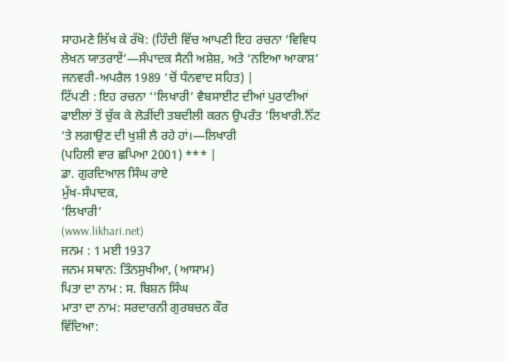ਸਾਹਮਣੇ ਲਿੱਖ ਕੇ ਰੱਖੋ: (ਹਿੰਦੀ ਵਿੱਚ ਆਪਣੀ ਇਹ ਰਚਨਾ ‘ਵਿਵਿਧ ਲੇਖਨ ਯਾਤਰਾਏਂ’—ਸੰਪਾਦਕ ਸੈਨੀ ਅਸ਼ੇਸ਼, ਅਤੇ ‘ਨਇਆ ਆਕਾਸ਼’ ਜਨਵਰੀ-ਅਪਰੈਲ 1989 ‘ਚੋਂ ਧੰਨਵਾਦ ਸਹਿਤ) |
ਟਿੱਪਣੀ : ਇਹ ਰਚਨਾ ‘‘ਲਿਖਾਰੀ’ ਵੈਬਸਾਈਟ ਦੀਆਂ ਪੁਰਾਣੀਆਂ ਫਾਈਲਾਂ ਤੋਂ ਚੁੱਕ ਕੇ ਲੋੜੀਂਦੀ ਤਬਦੀਲੀ ਕਰਨ ਉਪਰੰਤ ’ਲਿਖਾਰੀ.ਨੈੱਟ ‘ਤੇ ਲਗਾਉਣ ਦੀ ਖੁਸ਼ੀ ਲੈ ਰਹੇ ਹਾਂ।—ਲਿਖਾਰੀ
(ਪਹਿਲੀ ਵਾਰ ਛਪਿਆ 2001) *** |
ਡਾ. ਗੁਰਦਿਆਲ ਸਿੰਘ ਰਾਏ
ਮੁੱਖ-ਸੰਪਾਦਕ,
‘ਲਿਖਾਰੀ’
(www.likhari.net)
ਜਨਮ : 1 ਮਈ 1937
ਜਨਮ ਸਥਾਨ: ਤਿੰਨਸੁਖੀਆ, (ਆਸਾਮ)
ਪਿਤਾ ਦਾ ਨਾਮ : ਸ. ਬਿਸ਼ਨ ਸਿੰਘ
ਮਾਤਾ ਦਾ ਨਾਮ: ਸਰਦਾਰਨੀ ਗੁਰਬਚਨ ਕੌਰ
ਵਿੱਦਿਆ: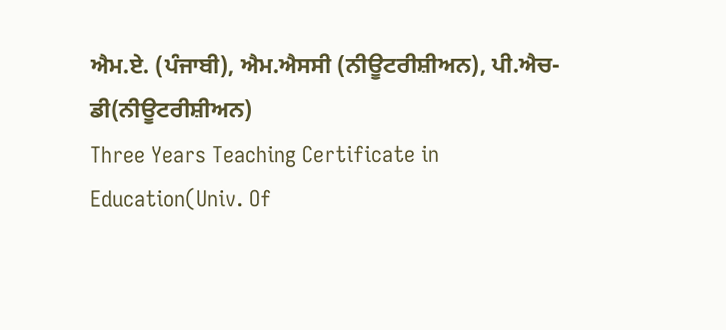ਐਮ.ਏ. (ਪੰਜਾਬੀ), ਐਮ.ਐਸਸੀ (ਨੀਊਟਰੀਸ਼ੀਅਨ), ਪੀ.ਐਚ-ਡੀ(ਨੀਊਟਰੀਸ਼ੀਅਨ)
Three Years Teaching Certificate in Education(Univ. Of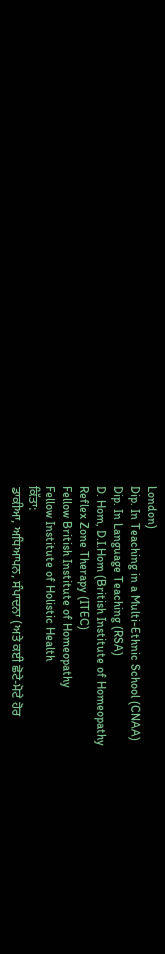London)
Dip. In Teaching in a Multi-Ethnic School (CNAA)
Dip. In Language Teaching (RSA)
D. Hom, D.I.Hom (British Institute of Homeopathy
Reflex Zone Therapy (ITEC)
Fellow British Institute of Homeopathy
Fellow Institute of Holistic Health
ਕਿੱਤਾ:
ਡਾਕੀਆ, ਅਧਿਆਪਨ, ਸੰਪਾਦਨਾ (ਅਤੇ ਕਈ ਛੋਟੇ-ਮੋਟੇ ਹੋਰ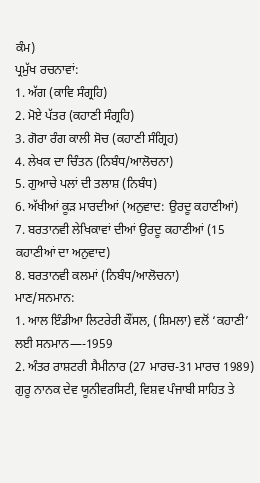ਕੰਮ)
ਪ੍ਰਮੁੱਖ ਰਚਨਾਵਾਂ:
1. ਅੱਗ (ਕਾਵਿ ਸੰਗ੍ਰਹਿ)
2. ਮੋਏ ਪੱਤਰ (ਕਹਾਣੀ ਸੰਗ੍ਰਹਿ)
3. ਗੋਰਾ ਰੰਗ ਕਾਲੀ ਸੋਚ (ਕਹਾਣੀ ਸੰਗ੍ਰਿਹ)
4. ਲੇਖਕ ਦਾ ਚਿੰਤਨ (ਨਿਬੰਧ/ਆਲੋਚਨਾ)
5. ਗੁਆਚੇ ਪਲਾਂ ਦੀ ਤਲਾਸ਼ (ਨਿਬੰਧ)
6. ਅੱਖੀਆਂ ਕੂੜ ਮਾਰਦੀਆਂ (ਅਨੁਵਾਦ: ਉਰਦੂ ਕਹਾਣੀਆਂ)
7. ਬਰਤਾਨਵੀ ਲੇਖਿਕਾਵਾਂ ਦੀਆਂ ਉਰਦੂ ਕਹਾਣੀਆਂ (15 ਕਹਾਣੀਆਂ ਦਾ ਅਨੁਵਾਦ)
8. ਬਰਤਾਨਵੀ ਕਲਮਾਂ (ਨਿਬੰਧ/ਆਲੋਚਨਾ)
ਮਾਣ/ਸਨਮਾਨ:
1. ਆਲ ਇੰਡੀਆ ਲਿਟਰੇਰੀ ਕੌਂਸਲ, (ਸ਼ਿਮਲਾ) ਵਲੋਂ ‘ਕਹਾਣੀ’ ਲਈ ਸਨਮਾਨ—-1959
2. ਅੰਤਰ ਰਾਸ਼ਟਰੀ ਸੈਮੀਨਾਰ (27 ਮਾਰਚ-31 ਮਾਰਚ 1989) ਗੁਰੂ ਨਾਨਕ ਦੇਵ ਯੂਨੀਵਰਸਿਟੀ, ਵਿਸ਼ਵ ਪੰਜਾਬੀ ਸਾਹਿਤ ਤੇ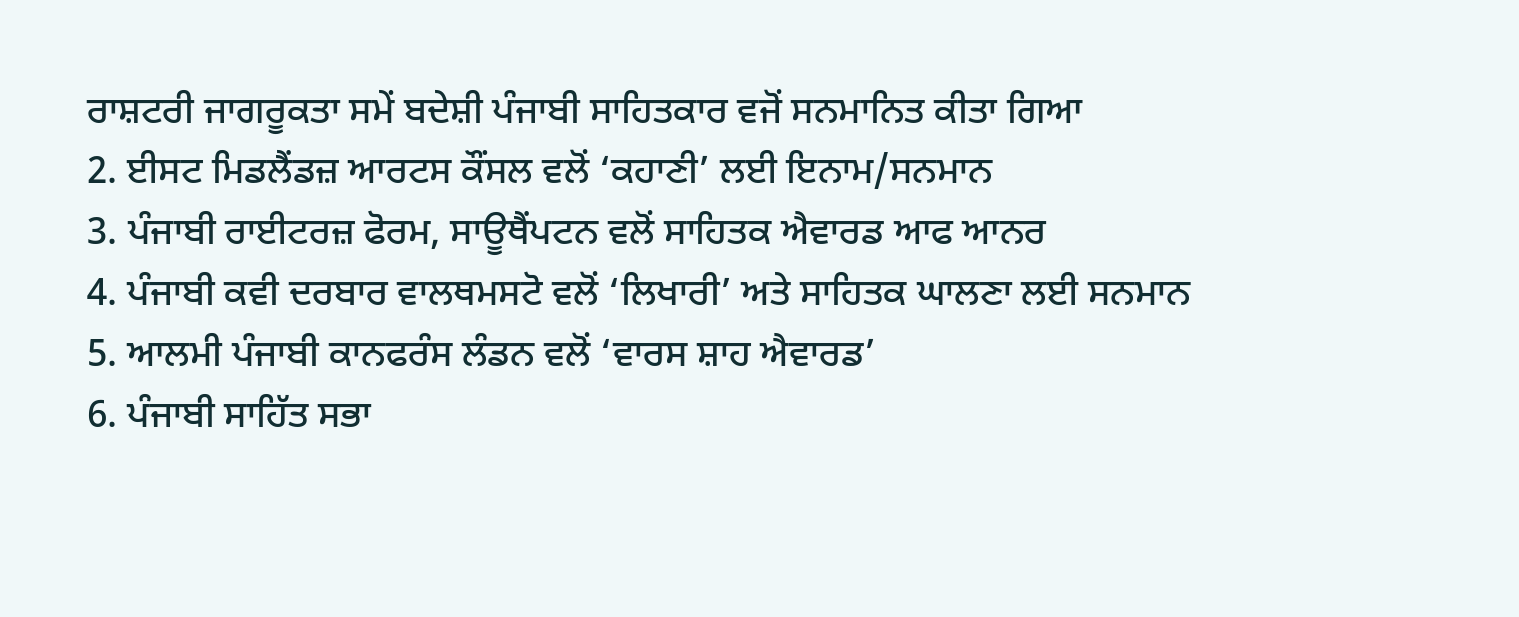ਰਾਸ਼ਟਰੀ ਜਾਗਰੂਕਤਾ ਸਮੇਂ ਬਦੇਸ਼ੀ ਪੰਜਾਬੀ ਸਾਹਿਤਕਾਰ ਵਜੋਂ ਸਨਮਾਨਿਤ ਕੀਤਾ ਗਿਆ
2. ਈਸਟ ਮਿਡਲੈਂਡਜ਼ ਆਰਟਸ ਕੌਂਸਲ ਵਲੋਂ ‘ਕਹਾਣੀ’ ਲਈ ਇਨਾਮ/ਸਨਮਾਨ
3. ਪੰਜਾਬੀ ਰਾਈਟਰਜ਼ ਫੋਰਮ, ਸਾਊਥੈਂਪਟਨ ਵਲੋਂ ਸਾਹਿਤਕ ਐਵਾਰਡ ਆਫ ਆਨਰ
4. ਪੰਜਾਬੀ ਕਵੀ ਦਰਬਾਰ ਵਾਲਥਮਸਟੋ ਵਲੋਂ ‘ਲਿਖਾਰੀ’ ਅਤੇ ਸਾਹਿਤਕ ਘਾਲਣਾ ਲਈ ਸਨਮਾਨ
5. ਆਲਮੀ ਪੰਜਾਬੀ ਕਾਨਫਰੰਸ ਲੰਡਨ ਵਲੋਂ ‘ਵਾਰਸ ਸ਼ਾਹ ਐਵਾਰਡ’
6. ਪੰਜਾਬੀ ਸਾਹਿੱਤ ਸਭਾ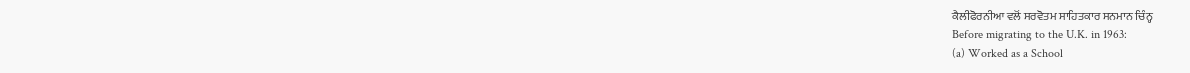ਕੈਲੀਫੋਰਨੀਆ ਵਲੋਂ ਸਰਵੋਤਮ ਸਾਹਿਤਕਾਰ ਸਨਮਾਨ ਚਿੰਨ੍ਹ
Before migrating to the U.K. in 1963:
(a) Worked as a School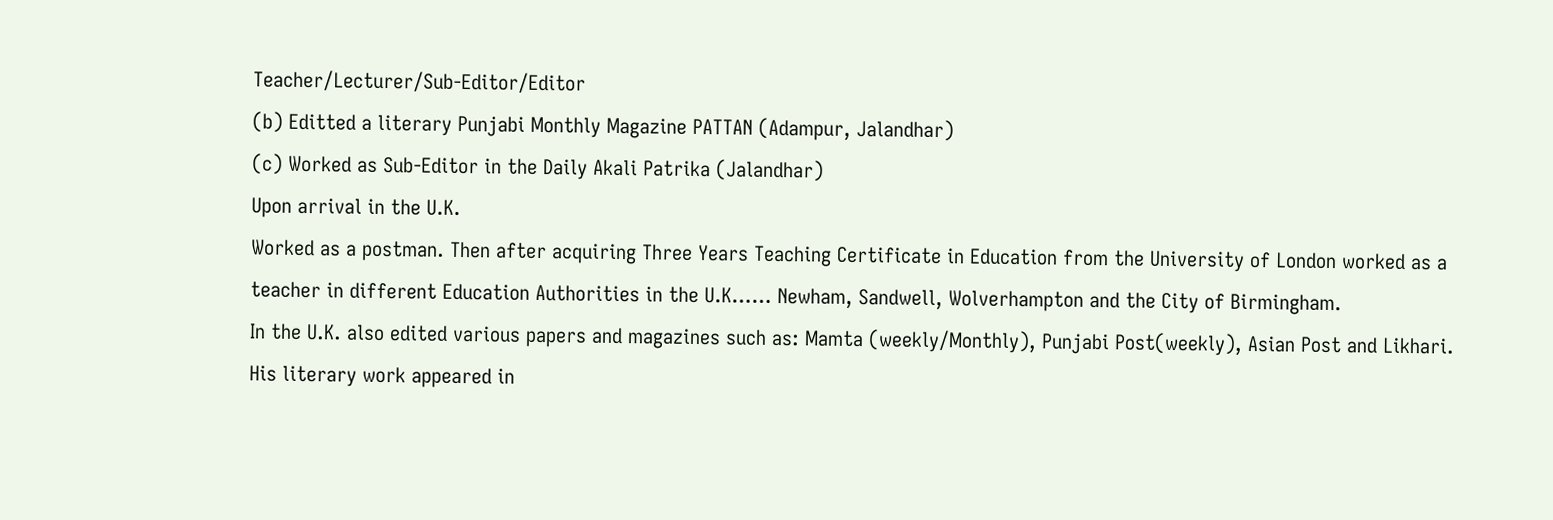Teacher/Lecturer/Sub-Editor/Editor
(b) Editted a literary Punjabi Monthly Magazine PATTAN (Adampur, Jalandhar)
(c) Worked as Sub-Editor in the Daily Akali Patrika (Jalandhar)
Upon arrival in the U.K.
Worked as a postman. Then after acquiring Three Years Teaching Certificate in Education from the University of London worked as a teacher in different Education Authorities in the U.K…… Newham, Sandwell, Wolverhampton and the City of Birmingham.
In the U.K. also edited various papers and magazines such as: Mamta (weekly/Monthly), Punjabi Post(weekly), Asian Post and Likhari.
His literary work appeared in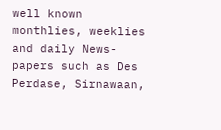well known monthlies, weeklies and daily News-papers such as Des Perdase, Sirnawaan,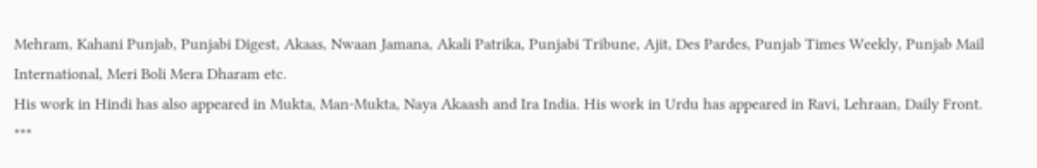Mehram, Kahani Punjab, Punjabi Digest, Akaas, Nwaan Jamana, Akali Patrika, Punjabi Tribune, Ajit, Des Pardes, Punjab Times Weekly, Punjab Mail International, Meri Boli Mera Dharam etc.
His work in Hindi has also appeared in Mukta, Man-Mukta, Naya Akaash and Ira India. His work in Urdu has appeared in Ravi, Lehraan, Daily Front.
***